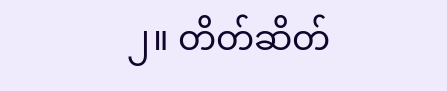၂။ တိတ်ဆိတ်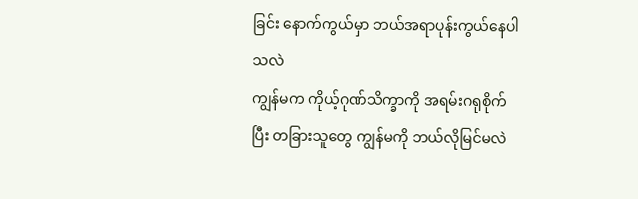ခြင်း နောက်ကွယ်မှာ ဘယ်အရာပုန်းကွယ်နေပါသလဲ
ကျွန်မက ကိုယ့်ဂုဏ်သိက္ခာကို အရမ်းဂရုစိုက်ပြီး တခြားသူတွေ ကျွန်မကို ဘယ်လိုမြင်မလဲ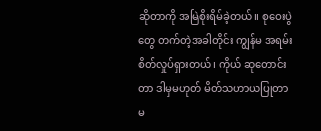ဆိုတာကို အမြဲစိုးရိမ်ခဲ့တယ်။ စုဝေးပွဲတွေ တက်တဲ့အခါတိုင်း ကျွန်မ အရမ်းစိတ်လှုပ်ရှားတယ်၊ ကိုယ် ဆုတောင်းတာ ဒါမှမဟုတ် မိတ်သဟာယပြုတာ မ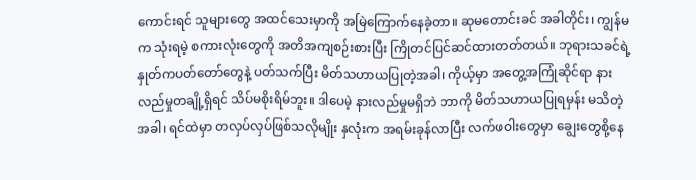ကောင်းရင် သူများတွေ အထင်သေးမှာကို အမြဲကြောက်နေခဲ့တာ။ ဆုမတောင်းခင် အခါတိုင်း၊ ကျွန်မက သုံးရမဲ့ စကားလုံးတွေကို အတိအကျစဉ်းစားပြီး ကြိုတင်ပြင်ဆင်ထားတတ်တယ်။ ဘုရားသခင်ရဲ့ နှုတ်ကပတ်တော်တွေနဲ့ ပတ်သက်ပြီး မိတ်သဟာယပြုတဲ့အခါ၊ ကိုယ့်မှာ အတွေ့အကြုံဆိုင်ရာ နားလည်မှုတချို့ရှိရင် သိပ်မစိုးရိမ်ဘူး။ ဒါပေမဲ့ နားလည်မှုမရှိဘဲ ဘာကို မိတ်သဟာယပြုရမှန်း မသိတဲ့အခါ၊ ရင်ထဲမှာ တလှပ်လှပ်ဖြစ်သလိုမျိုး နှလုံးက အရမ်းခုန်လာပြီး လက်ဖဝါးတွေမှာ ချွေးတွေစို့နေ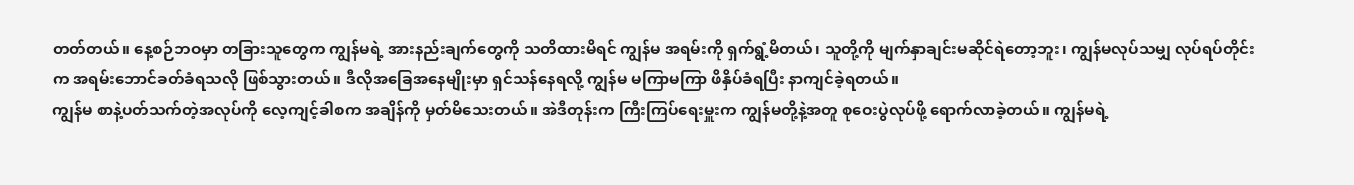တတ်တယ်။ နေ့စဉ်ဘဝမှာ တခြားသူတွေက ကျွန်မရဲ့ အားနည်းချက်တွေကို သတိထားမိရင် ကျွန်မ အရမ်းကို ရှက်ရွံ့မိတယ်၊ သူတို့ကို မျက်နှာချင်းမဆိုင်ရဲတော့ဘူး၊ ကျွန်မလုပ်သမျှ လုပ်ရပ်တိုင်းက အရမ်းဘောင်ခတ်ခံရသလို ဖြစ်သွားတယ်။ ဒီလိုအခြေအနေမျိုးမှာ ရှင်သန်နေရလို့ ကျွန်မ မကြာမကြာ ဖိနှိပ်ခံရပြီး နာကျင်ခဲ့ရတယ်။
ကျွန်မ စာနဲ့ပတ်သက်တဲ့အလုပ်ကို လေ့ကျင့်ခါစက အချိန်ကို မှတ်မိသေးတယ်။ အဲဒီတုန်းက ကြီးကြပ်ရေးမှူးက ကျွန်မတို့နဲ့အတူ စုဝေးပွဲလုပ်ဖို့ ရောက်လာခဲ့တယ်။ ကျွန်မရဲ့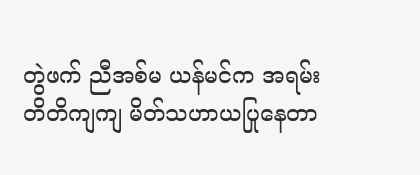တွဲဖက် ညီအစ်မ ယန်မင်က အရမ်းတိတိကျကျ မိတ်သဟာယပြုနေတာ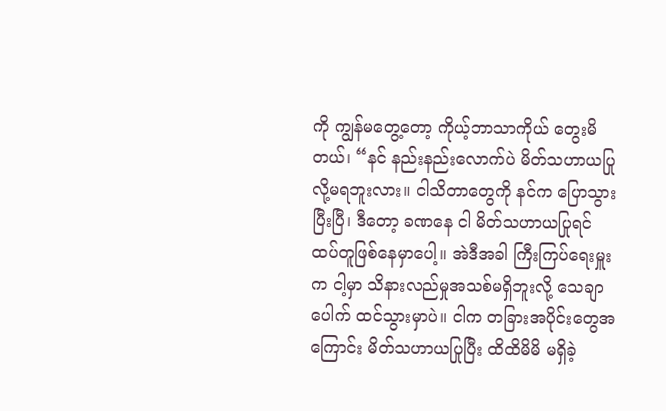ကို ကျွန်မတွေ့တော့ ကိုယ့်ဘာသာကိုယ် တွေးမိတယ်၊ “နင် နည်းနည်းလောက်ပဲ မိတ်သဟာယပြုလို့မရဘူးလား။ ငါသိတာတွေကို နင်က ပြောသွားပြီးပြီ၊ ဒီတော့ ခဏနေ ငါ မိတ်သဟာယပြုရင် ထပ်တူဖြစ်နေမှာပေါ့။ အဲဒီအခါ ကြီးကြပ်ရေးမှူးက ငါ့မှာ သိနားလည်မှုအသစ်မရှိဘူးလို့ သေချာပေါက် ထင်သွားမှာပဲ။ ငါက တခြားအပိုင်းတွေအကြောင်း မိတ်သဟာယပြုပြီး ထိထိမိမိ မရှိခဲ့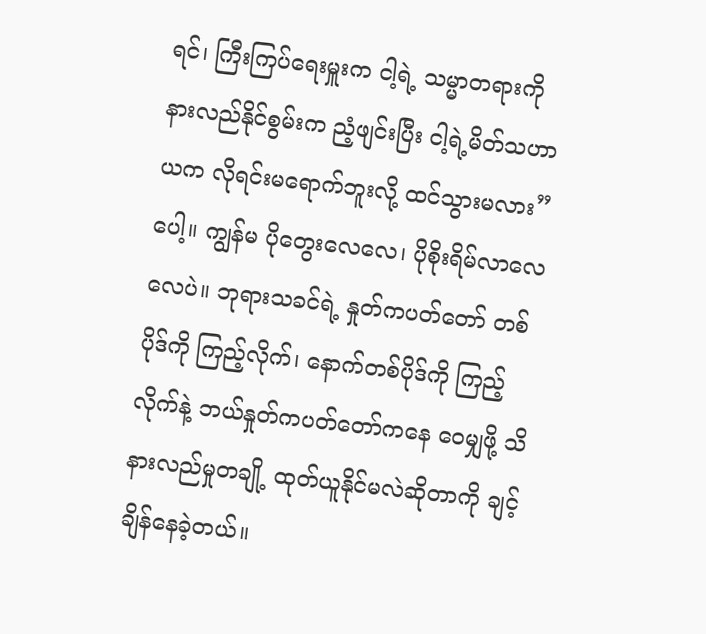ရင်၊ ကြီးကြပ်ရေးမှူးက ငါ့ရဲ့ သမ္မာတရားကို နားလည်နိုင်စွမ်းက ညံ့ဖျင်းပြီး ငါ့ရဲ့မိတ်သဟာယက လိုရင်းမရောက်ဘူးလို့ ထင်သွားမလား” ပေါ့။ ကျွန်မ ပိုတွေးလေလေ၊ ပိုစိုးရိမ်လာလေလေပဲ။ ဘုရားသခင်ရဲ့ နှုတ်ကပတ်တော် တစ်ပိုဒ်ကို ကြည့်လိုက်၊ နောက်တစ်ပိုဒ်ကို ကြည့်လိုက်နဲ့ ဘယ်နှုတ်ကပတ်တော်ကနေ ဝေမျှဖို့ သိနားလည်မှုတချို့ ထုတ်ယူနိုင်မလဲဆိုတာကို ချင့်ချိန်နေခဲ့တယ်။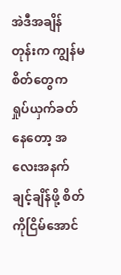အဲဒီအချိန်တုန်းက ကျွန်မစိတ်တွေက ရှုပ်ယှက်ခတ်နေတော့ အလေးအနက်ချင့်ချိန်ဖို့ စိတ်ကိုငြိမ်အောင်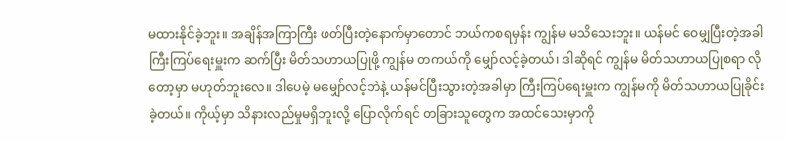မထားနိုင်ခဲ့ဘူး။ အချိန်အကြာကြီး ဖတ်ပြီးတဲ့နောက်မှာတောင် ဘယ်ကစရမှန်း ကျွန်မ မသိသေးဘူး။ ယန်မင် ဝေမျှပြီးတဲ့အခါ ကြီးကြပ်ရေးမှူးက ဆက်ပြီး မိတ်သဟာယပြုဖို့ ကျွန်မ တကယ်ကို မျှော်လင့်ခဲ့တယ်၊ ဒါဆိုရင် ကျွန်မ မိတ်သဟာယပြုစရာ လိုတော့မှာ မဟုတ်ဘူးလေ။ ဒါပေမဲ့ မမျှော်လင့်ဘဲနဲ့ ယန်မင်ပြီးသွားတဲ့အခါမှာ ကြီးကြပ်ရေးမှူးက ကျွန်မကို မိတ်သဟာယပြုခိုင်းခဲ့တယ်။ ကိုယ့်မှာ သိနားလည်မှုမရှိဘူးလို့ ပြောလိုက်ရင် တခြားသူတွေက အထင်သေးမှာကို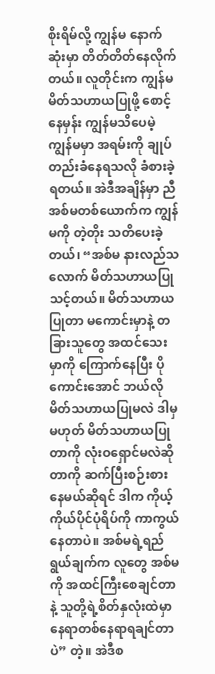စိုးရိမ်လို့ ကျွန်မ နောက်ဆုံးမှာ တိတ်တိတ်နေလိုက်တယ်။ လူတိုင်းက ကျွန်မ မိတ်သဟာယပြုဖို့ စောင့်နေမှန်း ကျွန်မသိပေမဲ့ ကျွန်မမှာ အရမ်းကို ချုပ်တည်းခံနေရသလို ခံစားခဲ့ရတယ်။ အဲဒီအချိန်မှာ ညီအစ်မတစ်ယောက်က ကျွန်မကို တဲ့တိုး သတိပေးခဲ့တယ်၊ “အစ်မ နားလည်သလောက် မိတ်သဟာယပြုသင့်တယ်။ မိတ်သဟာယပြုတာ မကောင်းမှာနဲ့ တခြားသူတွေ အထင်သေးမှာကို ကြောက်နေပြီး ပိုကောင်းအောင် ဘယ်လိုမိတ်သဟာယပြုမလဲ ဒါမှမဟုတ် မိတ်သဟာယပြုတာကို လုံးဝရှောင်မလဲဆိုတာကို ဆက်ပြီးစဉ်းစားနေမယ်ဆိုရင် ဒါက ကိုယ့်ကိုယ်ပိုင်ပုံရိပ်ကို ကာကွယ်နေတာပဲ။ အစ်မရဲ့ရည်ရွယ်ချက်က လူတွေ အစ်မကို အထင်ကြီးစေချင်တာနဲ့ သူတို့ရဲ့စိတ်နှလုံးထဲမှာ နေရာတစ်နေရာရချင်တာပဲ” တဲ့။ အဲဒီစ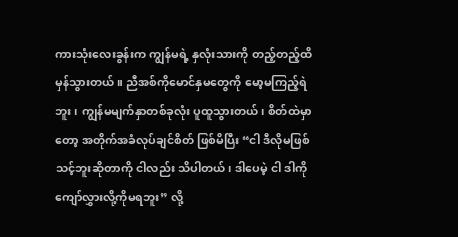ကားသုံးလေးခွန်းက ကျွန်မရဲ့ နှလုံးသားကို တည့်တည့်ထိမှန်သွားတယ်။ ညီအစ်ကိုမောင်နှမတွေကို မော့မကြည့်ရဲဘူး၊ ကျွန်မမျက်နှာတစ်ခုလုံး ပူထူသွားတယ်၊ စိတ်ထဲမှာတော့ အတိုက်အခံလုပ်ချင်စိတ် ဖြစ်မိပြီး “ငါ ဒီလိုမဖြစ်သင့်ဘူးဆိုတာကို ငါလည်း သိပါတယ်၊ ဒါပေမဲ့ ငါ ဒါကို ကျော်လွှားလို့ကိုမရဘူး” လို့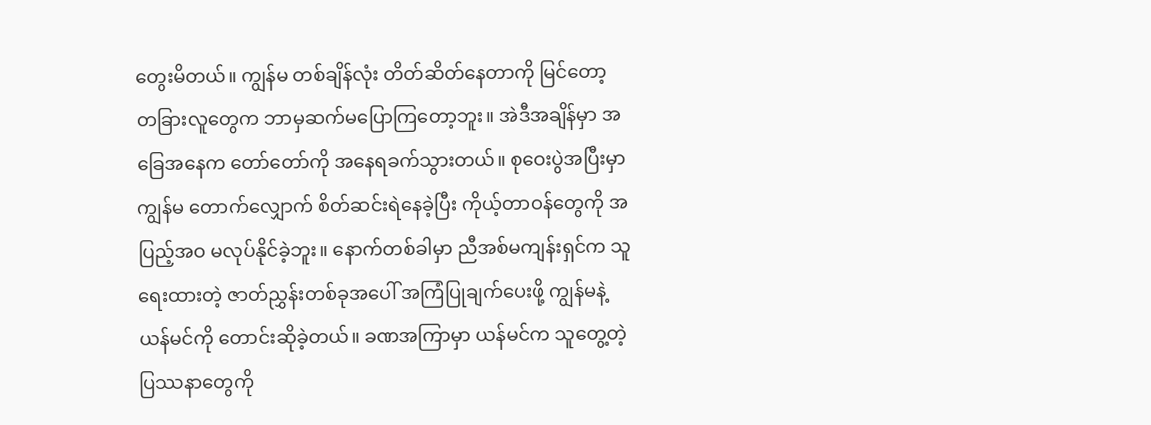တွေးမိတယ်။ ကျွန်မ တစ်ချိန်လုံး တိတ်ဆိတ်နေတာကို မြင်တော့ တခြားလူတွေက ဘာမှဆက်မပြောကြတော့ဘူး။ အဲဒီအချိန်မှာ အခြေအနေက တော်တော်ကို အနေရခက်သွားတယ်။ စုဝေးပွဲအပြီးမှာ ကျွန်မ တောက်လျှောက် စိတ်ဆင်းရဲနေခဲ့ပြီး ကိုယ့်တာဝန်တွေကို အပြည့်အဝ မလုပ်နိုင်ခဲ့ဘူး။ နောက်တစ်ခါမှာ ညီအစ်မကျန်းရှင်က သူရေးထားတဲ့ ဇာတ်ညွှန်းတစ်ခုအပေါ် အကြံပြုချက်ပေးဖို့ ကျွန်မနဲ့ ယန်မင်ကို တောင်းဆိုခဲ့တယ်။ ခဏအကြာမှာ ယန်မင်က သူတွေ့တဲ့ ပြဿနာတွေကို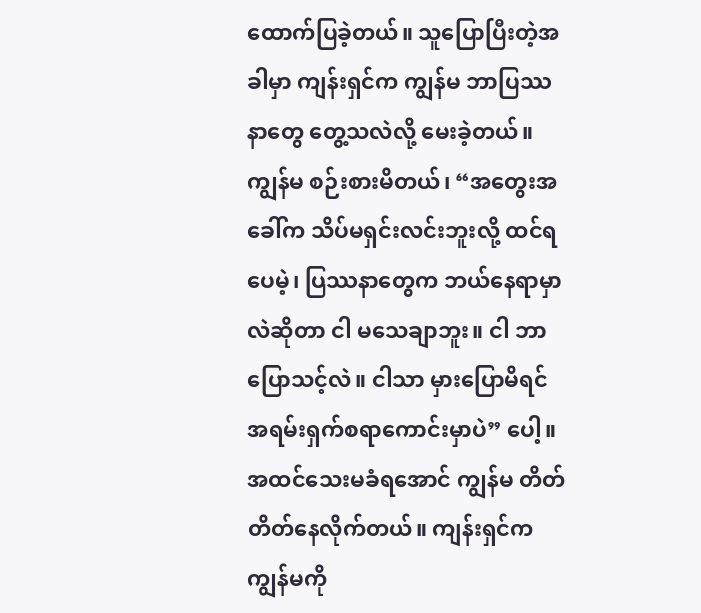ထောက်ပြခဲ့တယ်။ သူပြောပြီးတဲ့အခါမှာ ကျန်းရှင်က ကျွန်မ ဘာပြဿနာတွေ တွေ့သလဲလို့ မေးခဲ့တယ်။ ကျွန်မ စဉ်းစားမိတယ်၊ “အတွေးအခေါ်က သိပ်မရှင်းလင်းဘူးလို့ ထင်ရပေမဲ့၊ ပြဿနာတွေက ဘယ်နေရာမှာလဲဆိုတာ ငါ မသေချာဘူး။ ငါ ဘာပြောသင့်လဲ။ ငါသာ မှားပြောမိရင် အရမ်းရှက်စရာကောင်းမှာပဲ” ပေါ့။ အထင်သေးမခံရအောင် ကျွန်မ တိတ်တိတ်နေလိုက်တယ်။ ကျန်းရှင်က ကျွန်မကို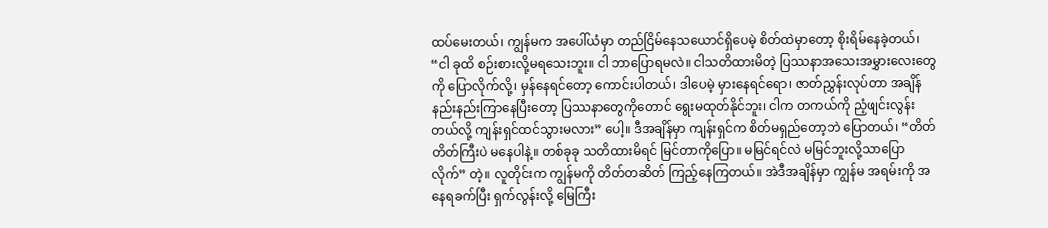ထပ်မေးတယ်၊ ကျွန်မက အပေါ်ယံမှာ တည်ငြိမ်နေသယောင်ရှိပေမဲ့ စိတ်ထဲမှာတော့ စိုးရိမ်နေခဲ့တယ်၊ “ငါ ခုထိ စဉ်းစားလို့မရသေးဘူး။ ငါ ဘာပြောရမလဲ။ ငါသတိထားမိတဲ့ ပြဿနာအသေးအမွှားလေးတွေကို ပြောလိုက်လို့၊ မှန်နေရင်တော့ ကောင်းပါတယ်၊ ဒါပေမဲ့ မှားနေရင်ရော၊ ဇာတ်ညွှန်းလုပ်တာ အချိန်နည်းနည်းကြာနေပြီးတော့ ပြဿနာတွေကိုတောင် ရွေးမထုတ်နိုင်ဘူး၊ ငါက တကယ်ကို ညံ့ဖျင်းလွန်းတယ်လို့ ကျန်းရှင်ထင်သွားမလား” ပေါ့။ ဒီအချိန်မှာ ကျန်းရှင်က စိတ်မရှည်တော့ဘဲ ပြောတယ်၊ “တိတ်တိတ်ကြီးပဲ မနေပါနဲ့။ တစ်ခုခု သတိထားမိရင် မြင်တာကိုပြော။ မမြင်ရင်လဲ မမြင်ဘူးလို့သာပြောလိုက်” တဲ့။ လူတိုင်းက ကျွန်မကို တိတ်တဆိတ် ကြည့်နေကြတယ်။ အဲဒီအချိန်မှာ ကျွန်မ အရမ်းကို အနေရခက်ပြီး ရှက်လွန်းလို့ မြေကြီး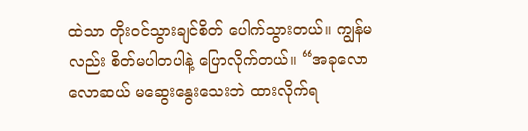ထဲသာ တိုးဝင်သွားချင်စိတ် ပေါက်သွားတယ်။ ကျွန်မလည်း စိတ်မပါတပါနဲ့ ပြောလိုက်တယ်။ “အခုလောလောဆယ် မဆွေးနွေးသေးဘဲ ထားလိုက်ရ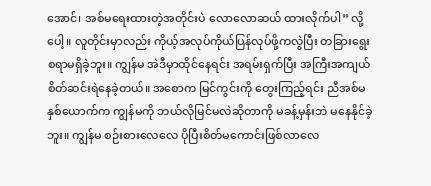အောင်၊ အစ်မရေးထားတဲ့အတိုင်းပဲ လောလောဆယ် ထားလိုက်ပါ” လို့ပေါ့။ လူတိုင်းမှာလည်း ကိုယ့်အလုပ်ကိုယ်ပြန်လုပ်ဖို့ကလွဲပြီး တခြားရွေးစရာမရှိခဲ့ဘူး။ ကျွန်မ အဲဒီမှာထိုင်နေရင်း အရမ်းရှက်ပြီး အကြီးအကျယ် စိတ်ဆင်းရဲနေခဲ့တယ်။ အစောက မြင်ကွင်းကို တွေးကြည့်ရင်း ညီအစ်မနှစ်ယောက်က ကျွန်မကို ဘယ်လိုမြင်မလဲဆိုတာကို မခန့်မှန်းဘဲ မနေနိုင်ခဲ့ဘူး။ ကျွန်မ စဉ်းစားလေလေ ပိုပြီးစိတ်မကောင်းဖြစ်လာလေ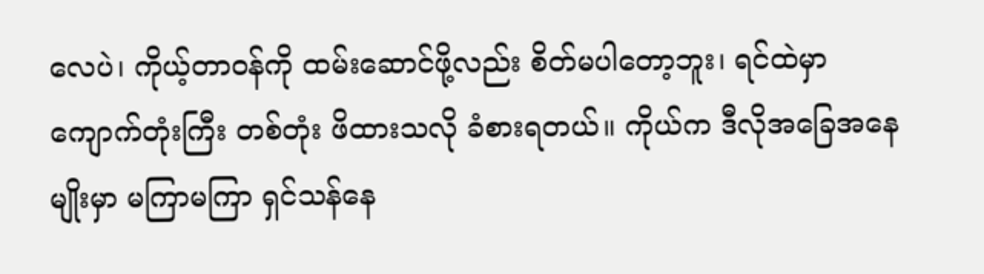လေပဲ၊ ကိုယ့်တာဝန်ကို ထမ်းဆောင်ဖို့လည်း စိတ်မပါတော့ဘူး၊ ရင်ထဲမှာ ကျောက်တုံးကြီး တစ်တုံး ဖိထားသလို ခံစားရတယ်။ ကိုယ်က ဒီလိုအခြေအနေမျိုးမှာ မကြာမကြာ ရှင်သန်နေ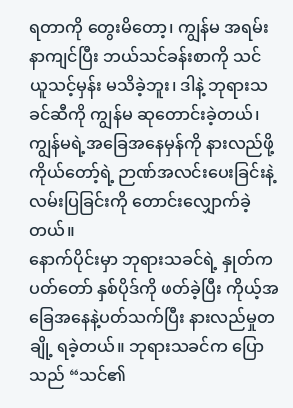ရတာကို တွေးမိတော့၊ ကျွန်မ အရမ်းနာကျင်ပြီး ဘယ်သင်ခန်းစာကို သင်ယူသင့်မှန်း မသိခဲ့ဘူး၊ ဒါနဲ့ ဘုရားသခင်ဆီကို ကျွန်မ ဆုတောင်းခဲ့တယ်၊ ကျွန်မရဲ့အခြေအနေမှန်ကို နားလည်ဖို့ ကိုယ်တော့်ရဲ့ ဉာဏ်အလင်းပေးခြင်းနဲ့ လမ်းပြခြင်းကို တောင်းလျှောက်ခဲ့တယ်။
နောက်ပိုင်းမှာ ဘုရားသခင်ရဲ့ နှုတ်ကပတ်တော် နှစ်ပိုဒ်ကို ဖတ်ခဲ့ပြီး ကိုယ့်အခြေအနေနဲ့ပတ်သက်ပြီး နားလည်မှုတချို့ ရခဲ့တယ်။ ဘုရားသခင်က ပြောသည် “သင်၏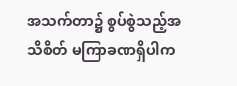အသက်တာ၌ စွပ်စွဲသည့်အသိစိတ် မကြာခဏရှိပါက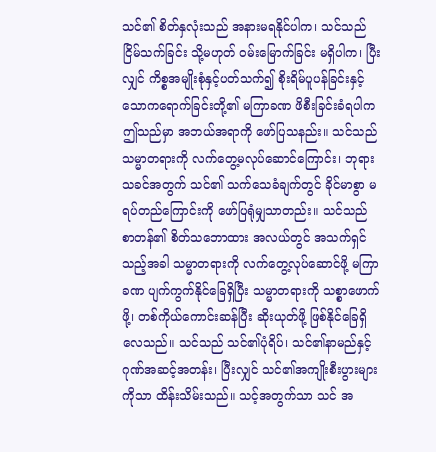သင်၏ စိတ်နှလုံးသည် အနားမရနိုင်ပါက၊ သင်သည် ငြိမ်သက်ခြင်း သို့မဟုတ် ဝမ်းမြောက်ခြင်း မရှိပါက၊ ပြီးလျှင် ကိစ္စအမျိုးစုံနှင့်ပတ်သက်၍ စိုးရိမ်ပူပန်ခြင်းနှင့် သောကရောက်ခြင်းတို့၏ မကြာခဏ ဖိစီးခြင်းခံရပါက ဤသည်မှာ အဘယ်အရာကို ဖော်ပြသနည်း။ သင်သည် သမ္မာတရားကို လက်တွေ့မလုပ်ဆောင်ကြောင်း၊ ဘုရားသခင်အတွက် သင်၏ သက်သေခံချက်တွင် ခိုင်မာစွာ မရပ်တည်ကြောင်းကို ဖော်ပြရုံမျှသာတည်း။ သင်သည် စာတန်၏ စိတ်သဘောထား အလယ်တွင် အသက်ရှင်သည့်အခါ သမ္မာတရားကို လက်တွေ့လုပ်ဆောင်ဖို့ မကြာခဏ ပျက်ကွက်နိုင်ခြေရှိပြီး သမ္မာတရားကို သစ္စာဖောက်ဖို့၊ တစ်ကိုယ်ကောင်းဆန်ပြီး ဆိုးယုတ်ဖို့ ဖြစ်နိုင်ခြေရှိလေသည်။ သင်သည် သင်၏ပုံရိပ်၊ သင်၏နာမည်နှင့် ဂုဏ်အဆင့်အတန်း၊ ပြီးလျှင် သင်၏အကျိုးစီးပွားများကိုသာ ထိန်းသိမ်းသည်။ သင့်အတွက်သာ သင် အ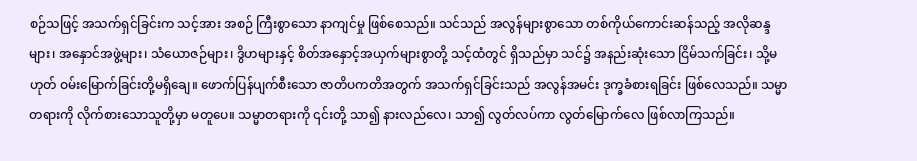စဉ်သဖြင့် အသက်ရှင်ခြင်းက သင့်အား အစဉ် ကြီးစွာသော နာကျင်မှု ဖြစ်စေသည်။ သင်သည် အလွန်များစွာသော တစ်ကိုယ်ကောင်းဆန်သည့် အလိုဆန္ဒများ၊ အနှောင်အဖွဲ့များ၊ သံယောဇဉ်များ၊ ဒွိဟများနှင့် စိတ်အနှောင့်အယှက်များစွာတို့ သင့်ထံတွင် ရှိသည်မှာ သင်၌ အနည်းဆုံးသော ငြိမ်သက်ခြင်း၊ သို့မဟုတ် ဝမ်းမြောက်ခြင်းတို့မရှိချေ။ ဖောက်ပြန်ပျက်စီးသော ဇာတိပကတိအတွက် အသက်ရှင်ခြင်းသည် အလွန်အမင်း ဒုက္ခခံစားရခြင်း ဖြစ်လေသည်။ သမ္မာတရားကို လိုက်စားသောသူတို့မှာ မတူပေ။ သမ္မာတရားကို ၎င်းတို့ သာ၍ နားလည်လေ၊ သာ၍ လွတ်လပ်ကာ လွတ်မြောက်လေ ဖြစ်လာကြသည်။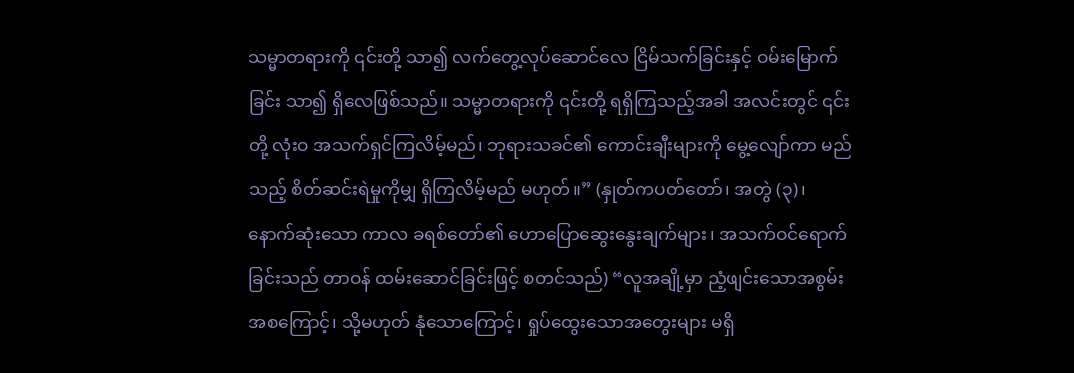သမ္မာတရားကို ၎င်းတို့ သာ၍ လက်တွေ့လုပ်ဆောင်လေ ငြိမ်သက်ခြင်းနှင့် ဝမ်းမြောက်ခြင်း သာ၍ ရှိလေဖြစ်သည်။ သမ္မာတရားကို ၎င်းတို့ ရရှိကြသည့်အခါ အလင်းတွင် ၎င်းတို့ လုံးဝ အသက်ရှင်ကြလိမ့်မည်၊ ဘုရားသခင်၏ ကောင်းချီးများကို မွေ့လျော်ကာ မည်သည့် စိတ်ဆင်းရဲမှုကိုမျှ ရှိကြလိမ့်မည် မဟုတ်။” (နှုတ်ကပတ်တော်၊ အတွဲ (၃)၊ နောက်ဆုံးသော ကာလ ခရစ်တော်၏ ဟောပြောဆွေးနွေးချက်များ၊ အသက်ဝင်ရောက်ခြင်းသည် တာဝန် ထမ်းဆောင်ခြင်းဖြင့် စတင်သည်) “လူအချို့မှာ ညံ့ဖျင်းသောအစွမ်းအစကြောင့်၊ သို့မဟုတ် နုံသောကြောင့်၊ ရှုပ်ထွေးသောအတွေးများ မရှိ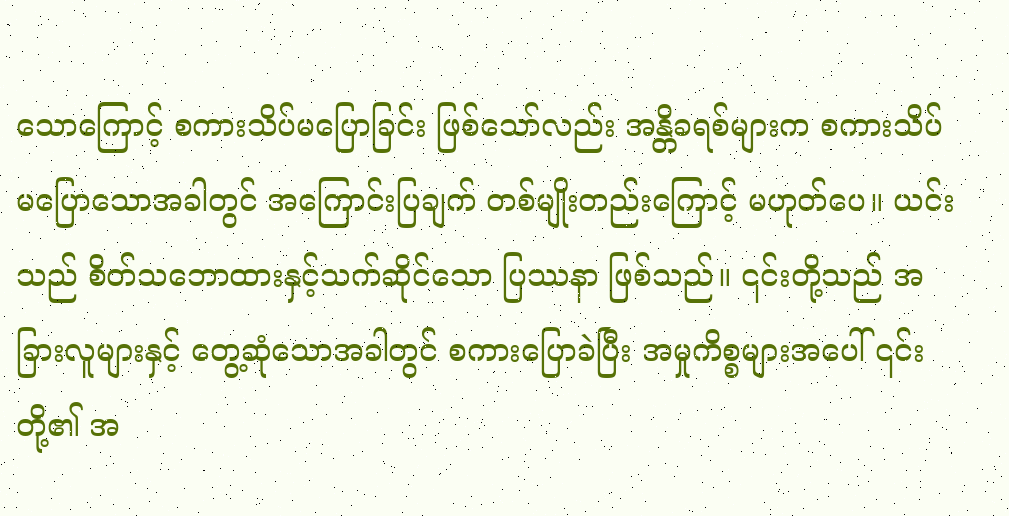သောကြောင့် စကားသိပ်မပြောခြင်း ဖြစ်သော်လည်း အန္တိခရစ်များက စကားသိပ်မပြောသောအခါတွင် အကြောင်းပြချက် တစ်မျိုးတည်းကြောင့် မဟုတ်ပေ။ ယင်းသည် စိတ်သဘောထားနှင့်သက်ဆိုင်သော ပြဿနာ ဖြစ်သည်။ ၎င်းတို့သည် အခြားလူများနှင့် တွေ့ဆုံသောအခါတွင် စကားပြောခဲပြီး အမှုကိစ္စများအပေါ် ၎င်းတို့၏ အ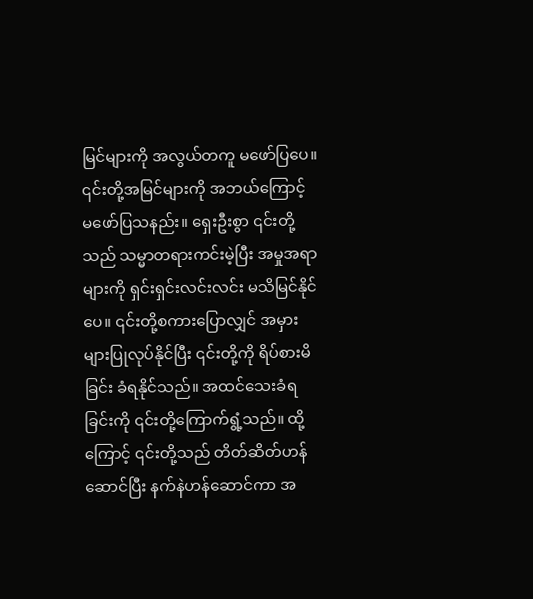မြင်များကို အလွယ်တကူ မဖော်ပြပေ။ ၎င်းတို့အမြင်များကို အဘယ်ကြောင့် မဖော်ပြသနည်း။ ရှေးဦးစွာ ၎င်းတို့သည် သမ္မာတရားကင်းမဲ့ပြီး အမှုအရာများကို ရှင်းရှင်းလင်းလင်း မသိမြင်နိုင်ပေ။ ၎င်းတို့စကားပြောလျှင် အမှားများပြုလုပ်နိုင်ပြီး ၎င်းတို့ကို ရိပ်စားမိခြင်း ခံရနိုင်သည်။ အထင်သေးခံရခြင်းကို ၎င်းတို့ကြောက်ရွံ့သည်။ ထို့ကြောင့် ၎င်းတို့သည် တိတ်ဆိတ်ဟန်ဆောင်ပြီး နက်နဲဟန်ဆောင်ကာ အ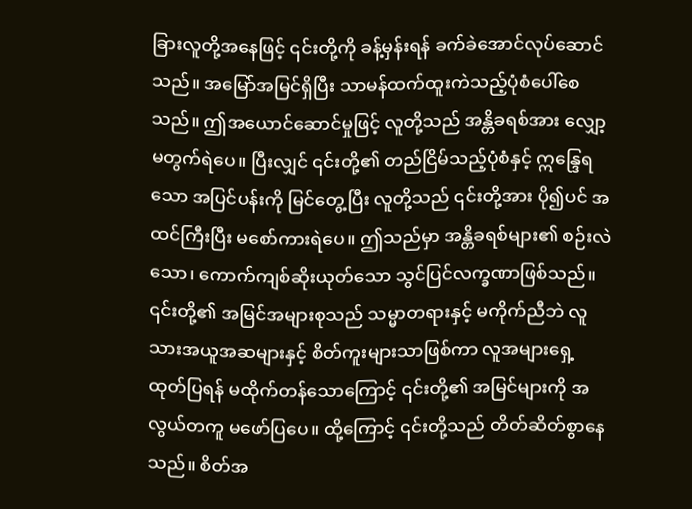ခြားလူတို့အနေဖြင့် ၎င်းတို့ကို ခန့်မှန်းရန် ခက်ခဲအောင်လုပ်ဆောင်သည်။ အမြော်အမြင်ရှိပြီး သာမန်ထက်ထူးကဲသည့်ပုံစံပေါ်စေသည်။ ဤအယောင်ဆောင်မှုဖြင့် လူတို့သည် အန္တိခရစ်အား လျှော့မတွက်ရဲပေ။ ပြီးလျှင် ၎င်းတို့၏ တည်ငြိမ်သည့်ပုံစံနှင့် ဣန္ဒြေရသော အပြင်ပန်းကို မြင်တွေ့ပြီး လူတို့သည် ၎င်းတို့အား ပို၍ပင် အထင်ကြီးပြီး မစော်ကားရဲပေ။ ဤသည်မှာ အန္တိခရစ်များ၏ စဉ်းလဲသော၊ ကောက်ကျစ်ဆိုးယုတ်သော သွင်ပြင်လက္ခဏာဖြစ်သည်။ ၎င်းတို့၏ အမြင်အများစုသည် သမ္မာတရားနှင့် မကိုက်ညီဘဲ လူသားအယူအဆများနှင့် စိတ်ကူးများသာဖြစ်ကာ လူအများရှေ့ထုတ်ပြရန် မထိုက်တန်သောကြောင့် ၎င်းတို့၏ အမြင်များကို အလွယ်တကူ မဖော်ပြပေ။ ထို့ကြောင့် ၎င်းတို့သည် တိတ်ဆိတ်စွာနေသည်။ စိတ်အ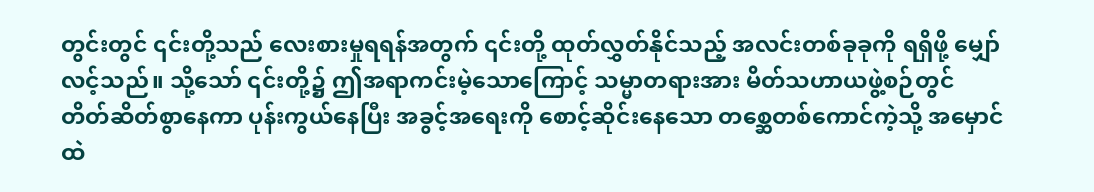တွင်းတွင် ၎င်းတို့သည် လေးစားမှုရရန်အတွက် ၎င်းတို့ ထုတ်လွှတ်နိုင်သည့် အလင်းတစ်ခုခုကို ရရှိဖို့ မျှော်လင့်သည်။ သို့သော် ၎င်းတို့၌ ဤအရာကင်းမဲ့သောကြောင့် သမ္မာတရားအား မိတ်သဟာယဖွဲ့စဉ်တွင် တိတ်ဆိတ်စွာနေကာ ပုန်းကွယ်နေပြီး အခွင့်အရေးကို စောင့်ဆိုင်းနေသော တစ္ဆေတစ်ကောင်ကဲ့သို့ အမှောင်ထဲ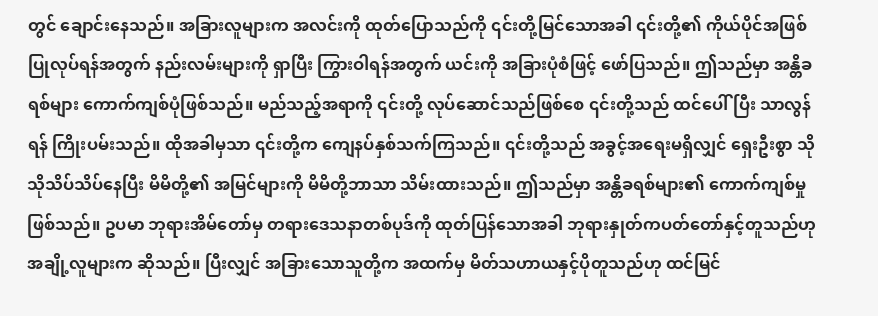တွင် ချောင်းနေသည်။ အခြားလူများက အလင်းကို ထုတ်ပြောသည်ကို ၎င်းတို့မြင်သောအခါ ၎င်းတို့၏ ကိုယ်ပိုင်အဖြစ် ပြုလုပ်ရန်အတွက် နည်းလမ်းများကို ရှာပြီး ကြွားဝါရန်အတွက် ယင်းကို အခြားပုံစံဖြင့် ဖော်ပြသည်။ ဤသည်မှာ အန္တိခရစ်များ ကောက်ကျစ်ပုံဖြစ်သည်။ မည်သည့်အရာကို ၎င်းတို့ လုပ်ဆောင်သည်ဖြစ်စေ ၎င်းတို့သည် ထင်ပေါ်ပြီး သာလွန်ရန် ကြိုးပမ်းသည်။ ထိုအခါမှသာ ၎င်းတို့က ကျေနပ်နှစ်သက်ကြသည်။ ၎င်းတို့သည် အခွင့်အရေးမရှိလျှင် ရှေးဦးစွာ သိုသိုသိပ်သိပ်နေပြီး မိမိတို့၏ အမြင်များကို မိမိတို့ဘာသာ သိမ်းထားသည်။ ဤသည်မှာ အန္တိခရစ်များ၏ ကောက်ကျစ်မှုဖြစ်သည်။ ဥပမာ ဘုရားအိမ်တော်မှ တရားဒေသနာတစ်ပုဒ်ကို ထုတ်ပြန်သောအခါ ဘုရားနှုတ်ကပတ်တော်နှင့်တူသည်ဟု အချို့လူများက ဆိုသည်။ ပြီးလျှင် အခြားသောသူတို့က အထက်မှ မိတ်သဟာယနှင့်ပိုတူသည်ဟု ထင်မြင်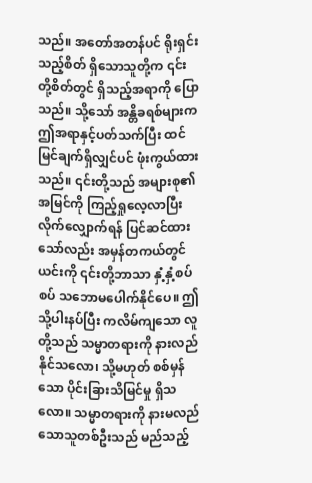သည်။ အတော်အတန်ပင် ရိုးရှင်းသည့်စိတ် ရှိသောသူတို့က ၎င်းတို့စိတ်တွင် ရှိသည့်အရာကို ပြောသည်။ သို့သော် အန္တိခရစ်များက ဤအရာနှင့်ပတ်သက်ပြီး ထင်မြင်ချက်ရှိလျှင်ပင် ဖုံးကွယ်ထားသည်။ ၎င်းတို့သည် အများစု၏ အမြင်ကို ကြည့်ရှုလေ့လာပြီး လိုက်လျှောက်ရန် ပြင်ဆင်ထားသော်လည်း အမှန်တကယ်တွင် ယင်းကို ၎င်းတို့ဘာသာ နှံ့နှံ့စပ်စပ် သဘောမပေါက်နိုင်ပေ။ ဤသို့ပါးနပ်ပြီး ကလိမ်ကျသော လူတို့သည် သမ္မာတရားကို နားလည်နိုင်သလော၊ သို့မဟုတ် စစ်မှန်သော ပိုင်းခြားသိမြင်မှု ရှိသလော။ သမ္မာတရားကို နားမလည်သောသူတစ်ဦးသည် မည်သည့်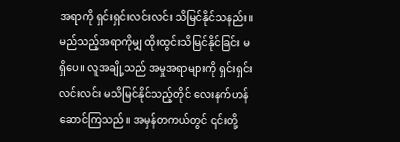အရာကို ရှင်းရှင်းလင်းလင်း သိမြင်နိုင်သနည်း။ မည်သည့်အရာကိုမျှ ထိုးထွင်းသိမြင်နိုင်ခြင်း မရှိပေ။ လူအချို့သည် အမှုအရာများကို ရှင်းရှင်းလင်းလင်း မသိမြင်နိုင်သည့်တိုင် လေးနက်ဟန်ဆောင်ကြသည်။ အမှန်တကယ်တွင် ၎င်းတို့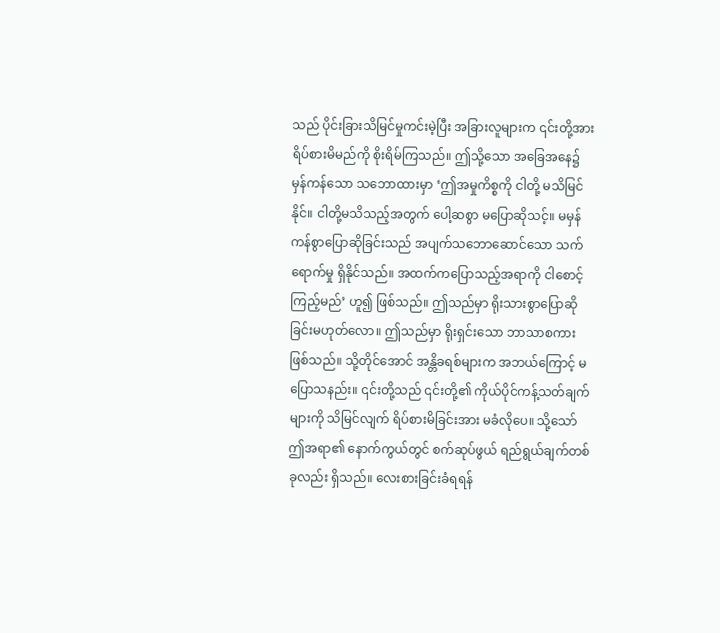သည် ပိုင်းခြားသိမြင်မှုကင်းမဲ့ပြီး အခြားလူများက ၎င်းတို့အား ရိပ်စားမိမည်ကို စိုးရိမ်ကြသည်။ ဤသို့သော အခြေအနေ၌ မှန်ကန်သော သဘောထားမှာ ‘ဤအမှုကိစ္စကို ငါတို့ မသိမြင်နိုင်။ ငါတို့မသိသည့်အတွက် ပေါ့ဆစွာ မပြောဆိုသင့်။ မမှန်ကန်စွာပြောဆိုခြင်းသည် အပျက်သဘောဆောင်သော သက်ရောက်မှု ရှိနိုင်သည်။ အထက်ကပြောသည့်အရာကို ငါစောင့်ကြည့်မည်’ ဟူ၍ ဖြစ်သည်။ ဤသည်မှာ ရိုးသားစွာပြောဆိုခြင်းမဟုတ်လော။ ဤသည်မှာ ရိုးရှင်းသော ဘာသာစကားဖြစ်သည်။ သို့တိုင်အောင် အန္တိခရစ်များက အဘယ်ကြောင့် မပြောသနည်း။ ၎င်းတို့သည် ၎င်းတို့၏ ကိုယ်ပိုင်ကန့်သတ်ချက်များကို သိမြင်လျက် ရိပ်စားမိခြင်းအား မခံလိုပေ။ သို့သော် ဤအရာ၏ နောက်ကွယ်တွင် စက်ဆုပ်ဖွယ် ရည်ရွယ်ချက်တစ်ခုလည်း ရှိသည်။ လေးစားခြင်းခံရရန်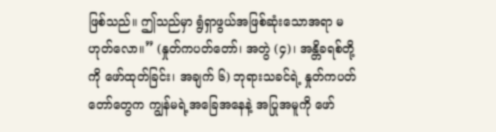ဖြစ်သည်။ ဤသည်မှာ ရွံရှာဖွယ်အဖြစ်ဆုံးသောအရာ မဟုတ်လော။” (နှုတ်ကပတ်တော်၊ အတွဲ (၄)၊ အန္တိခရစ်တို့ကို ဖော်ထုတ်ခြင်း၊ အချက် ၆) ဘုရားသခင်ရဲ့ နှုတ်ကပတ်တော်တွေက ကျွန်မရဲ့အခြေအနေနဲ့ အပြုအမူကို ဖော်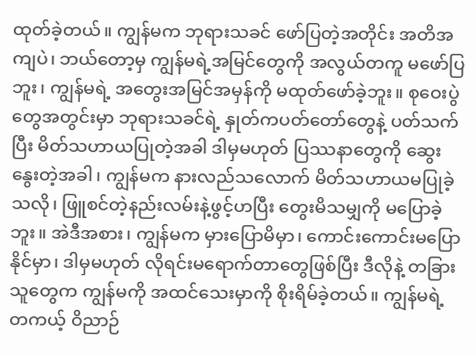ထုတ်ခဲ့တယ်။ ကျွန်မက ဘုရားသခင် ဖော်ပြတဲ့အတိုင်း အတိအကျပဲ၊ ဘယ်တော့မှ ကျွန်မရဲ့အမြင်တွေကို အလွယ်တကူ မဖော်ပြဘူး၊ ကျွန်မရဲ့ အတွေးအမြင်အမှန်ကို မထုတ်ဖော်ခဲ့ဘူး။ စုဝေးပွဲတွေအတွင်းမှာ ဘုရားသခင်ရဲ့ နှုတ်ကပတ်တော်တွေနဲ့ ပတ်သက်ပြီး မိတ်သဟာယပြုတဲ့အခါ ဒါမှမဟုတ် ပြဿနာတွေကို ဆွေးနွေးတဲ့အခါ၊ ကျွန်မက နားလည်သလောက် မိတ်သဟာယမပြုခဲ့သလို၊ ဖြူစင်တဲ့နည်းလမ်းနဲ့ဖွင့်ဟပြီး တွေးမိသမျှကို မပြောခဲ့ဘူး။ အဲဒီအစား၊ ကျွန်မက မှားပြောမိမှာ၊ ကောင်းကောင်းမပြောနိုင်မှာ၊ ဒါမှမဟုတ် လိုရင်းမရောက်တာတွေဖြစ်ပြီး ဒီလိုနဲ့ တခြားသူတွေက ကျွန်မကို အထင်သေးမှာကို စိုးရိမ်ခဲ့တယ်။ ကျွန်မရဲ့ တကယ့် ဝိညာဉ်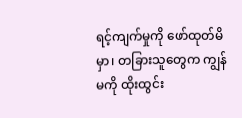ရင့်ကျက်မှုကို ဖော်ထုတ်မိမှာ၊ တခြားသူတွေက ကျွန်မကို ထိုးထွင်း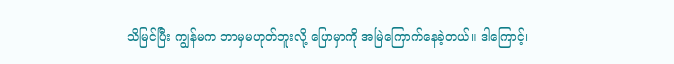သိမြင်ပြီး ကျွန်မက ဘာမှမဟုတ်ဘူးလို့ ပြောမှာကို အမြဲကြောက်နေခဲ့တယ်။ ဒါကြောင့်၊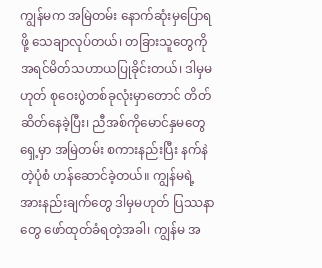ကျွန်မက အမြဲတမ်း နောက်ဆုံးမှပြောရဖို့ သေချာလုပ်တယ်၊ တခြားသူတွေကို အရင်မိတ်သဟာယပြုခိုင်းတယ်၊ ဒါမှမဟုတ် စုဝေးပွဲတစ်ခုလုံးမှာတောင် တိတ်ဆိတ်နေခဲ့ပြီး၊ ညီအစ်ကိုမောင်နှမတွေရှေ့မှာ အမြဲတမ်း စကားနည်းပြီး နက်နဲတဲ့ပုံစံ ဟန်ဆောင်ခဲ့တယ်။ ကျွန်မရဲ့ အားနည်းချက်တွေ ဒါမှမဟုတ် ပြဿနာတွေ ဖော်ထုတ်ခံရတဲ့အခါ၊ ကျွန်မ အ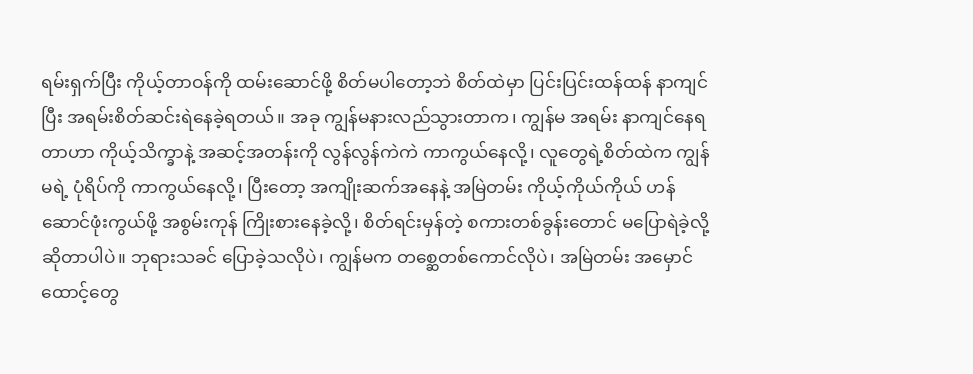ရမ်းရှက်ပြီး ကိုယ့်တာဝန်ကို ထမ်းဆောင်ဖို့ စိတ်မပါတော့ဘဲ စိတ်ထဲမှာ ပြင်းပြင်းထန်ထန် နာကျင်ပြီး အရမ်းစိတ်ဆင်းရဲနေခဲ့ရတယ်။ အခု ကျွန်မနားလည်သွားတာက၊ ကျွန်မ အရမ်း နာကျင်နေရတာဟာ ကိုယ့်သိက္ခာနဲ့ အဆင့်အတန်းကို လွန်လွန်ကဲကဲ ကာကွယ်နေလို့၊ လူတွေရဲ့စိတ်ထဲက ကျွန်မရဲ့ ပုံရိပ်ကို ကာကွယ်နေလို့၊ ပြီးတော့ အကျိုးဆက်အနေနဲ့ အမြဲတမ်း ကိုယ့်ကိုယ်ကိုယ် ဟန်ဆောင်ဖုံးကွယ်ဖို့ အစွမ်းကုန် ကြိုးစားနေခဲ့လို့၊ စိတ်ရင်းမှန်တဲ့ စကားတစ်ခွန်းတောင် မပြောရဲခဲ့လို့ဆိုတာပါပဲ။ ဘုရားသခင် ပြောခဲ့သလိုပဲ၊ ကျွန်မက တစ္ဆေတစ်ကောင်လိုပဲ၊ အမြဲတမ်း အမှောင်ထောင့်တွေ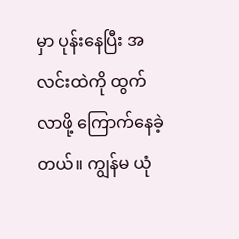မှာ ပုန်းနေပြီး အလင်းထဲကို ထွက်လာဖို့ ကြောက်နေခဲ့တယ်။ ကျွန်မ ယုံ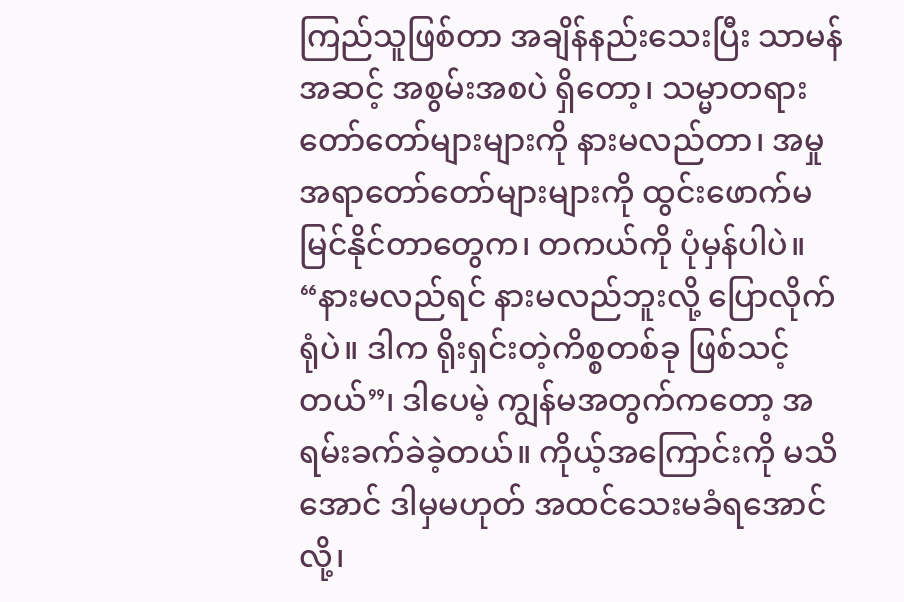ကြည်သူဖြစ်တာ အချိန်နည်းသေးပြီး သာမန်အဆင့် အစွမ်းအစပဲ ရှိတော့၊ သမ္မာတရားတော်တော်များများကို နားမလည်တာ၊ အမှုအရာတော်တော်များများကို ထွင်းဖောက်မမြင်နိုင်တာတွေက၊ တကယ်ကို ပုံမှန်ပါပဲ။ “နားမလည်ရင် နားမလည်ဘူးလို့ ပြောလိုက်ရုံပဲ။ ဒါက ရိုးရှင်းတဲ့ကိစ္စတစ်ခု ဖြစ်သင့်တယ်”၊ ဒါပေမဲ့ ကျွန်မအတွက်ကတော့ အရမ်းခက်ခဲခဲ့တယ်။ ကိုယ့်အကြောင်းကို မသိအောင် ဒါမှမဟုတ် အထင်သေးမခံရအောင်လို့၊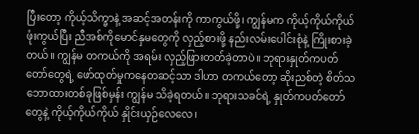ပြီးတော့ ကိုယ့်သိက္ခာနဲ့ အဆင့်အတန်းကို ကာကွယ်ဖို့၊ ကျွန်မက ကိုယ့်ကိုယ်ကိုယ် ဖုံးကွယ်ပြီး ညီအစ်ကိုမောင်နှမတွေကို လှည့်စားဖို့ နည်းလမ်းပေါင်းစုံနဲ့ ကြိုးစားခဲ့တယ်။ ကျွန်မ တကယ်ကို အရမ်း လှည့်ဖြားတတ်ခဲ့တာပဲ။ ဘုရားနှုတ်ကပတ်တော်တွေရဲ့ ဖော်ထုတ်မှုကနေတဆင့်သာ ဒါဟာ တကယ်တော့ ဆိုးညစ်တဲ့ စိတ်သဘောထားတစ်ခုဖြစ်မှန်း ကျွန်မ သိခဲ့ရတယ်။ ဘုရားသခင်ရဲ့ နှုတ်ကပတ်တော်တွေနဲ့ ကိုယ့်ကိုယ်ကိုယ် နှိုင်းယှဉ်လေလေ၊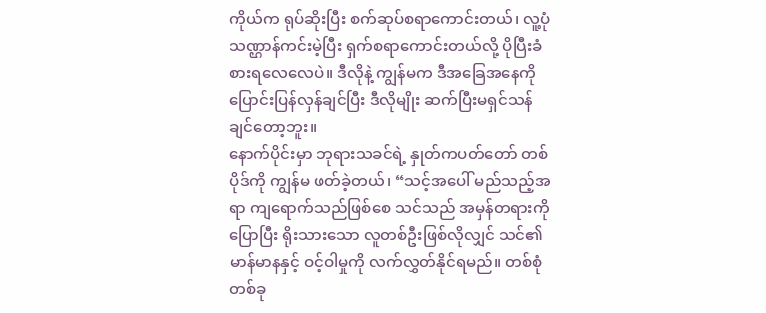ကိုယ်က ရုပ်ဆိုးပြီး စက်ဆုပ်စရာကောင်းတယ်၊ လူ့ပုံသဏ္ဌာန်ကင်းမဲ့ပြီး ရှက်စရာကောင်းတယ်လို့ ပိုပြီးခံစားရလေလေပဲ။ ဒီလိုနဲ့ ကျွန်မက ဒီအခြေအနေကို ပြောင်းပြန်လှန်ချင်ပြီး ဒီလိုမျိုး ဆက်ပြီးမရှင်သန်ချင်တော့ဘူး။
နောက်ပိုင်းမှာ ဘုရားသခင်ရဲ့ နှုတ်ကပတ်တော် တစ်ပိုဒ်ကို ကျွန်မ ဖတ်ခဲ့တယ်၊ “သင့်အပေါ် မည်သည့်အရာ ကျရောက်သည်ဖြစ်စေ သင်သည် အမှန်တရားကို ပြောပြီး ရိုးသားသော လူတစ်ဦးဖြစ်လိုလျှင် သင်၏ မာန်မာနနှင့် ဝင့်ဝါမှုကို လက်လွှတ်နိုင်ရမည်။ တစ်စုံတစ်ခု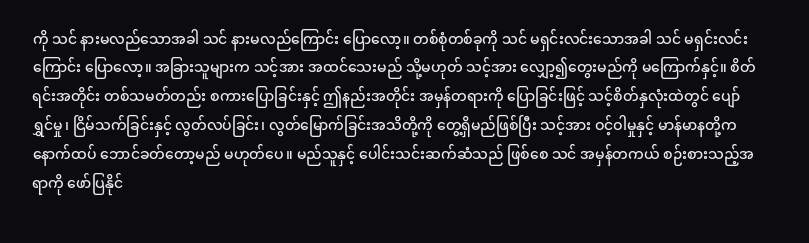ကို သင် နားမလည်သောအခါ သင် နားမလည်ကြောင်း ပြောလော့။ တစ်စုံတစ်ခုကို သင် မရှင်းလင်းသောအခါ သင် မရှင်းလင်းကြောင်း ပြောလော့။ အခြားသူများက သင့်အား အထင်သေးမည် သို့မဟုတ် သင့်အား လျှော့၍တွေးမည်ကို မကြောက်နှင့်။ စိတ်ရင်းအတိုင်း တစ်သမတ်တည်း စကားပြောခြင်းနှင့် ဤနည်းအတိုင်း အမှန်တရားကို ပြောခြင်းဖြင့် သင့်စိတ်နှလုံးထဲတွင် ပျော်ရွှင်မှု၊ ငြိမ်သက်ခြင်းနှင့် လွတ်လပ်ခြင်း၊ လွတ်မြောက်ခြင်းအသိတို့ကို တွေ့ရှိမည်ဖြစ်ပြီး သင့်အား ဝင့်ဝါမှုနှင့် မာန်မာနတို့က နောက်ထပ် ဘောင်ခတ်တော့မည် မဟုတ်ပေ။ မည်သူနှင့် ပေါင်းသင်းဆက်ဆံသည် ဖြစ်စေ သင် အမှန်တကယ် စဉ်းစားသည့်အရာကို ဖော်ပြနိုင်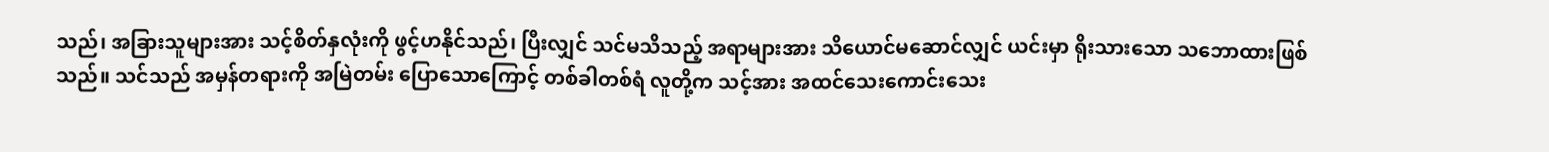သည်၊ အခြားသူများအား သင့်စိတ်နှလုံးကို ဖွင့်ဟနိုင်သည်၊ ပြီးလျှင် သင်မသိသည့် အရာများအား သိယောင်မဆောင်လျှင် ယင်းမှာ ရိုးသားသော သဘောထားဖြစ်သည်။ သင်သည် အမှန်တရားကို အမြဲတမ်း ပြောသောကြောင့် တစ်ခါတစ်ရံ လူတို့က သင့်အား အထင်သေးကောင်းသေး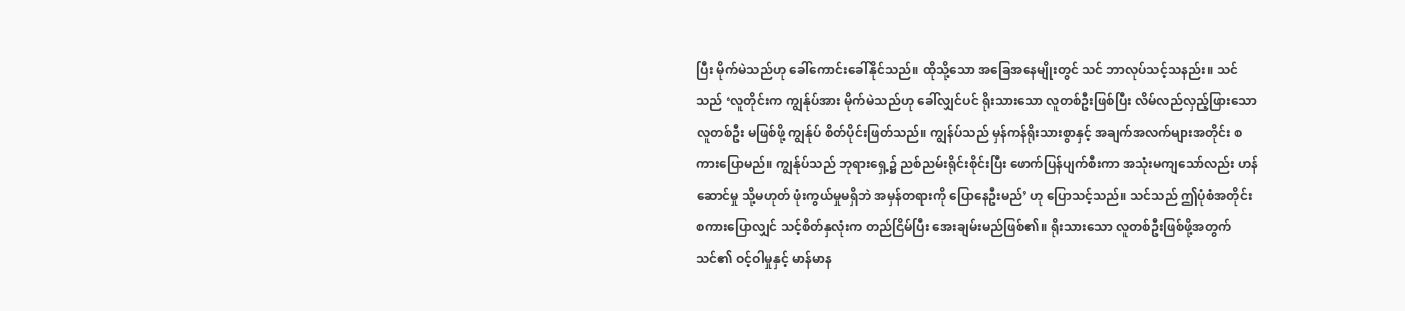ပြီး မိုက်မဲသည်ဟု ခေါ်ကောင်းခေါ်နိုင်သည်။ ထိုသို့သော အခြေအနေမျိုးတွင် သင် ဘာလုပ်သင့်သနည်း။ သင်သည် ‘လူတိုင်းက ကျွန်ုပ်အား မိုက်မဲသည်ဟု ခေါ်လျှင်ပင် ရိုးသားသော လူတစ်ဦးဖြစ်ပြီး လိမ်လည်လှည့်ဖြားသော လူတစ်ဦး မဖြစ်ဖို့ ကျွန်ုပ် စိတ်ပိုင်းဖြတ်သည်။ ကျွန်ပ်သည် မှန်ကန်ရိုးသားစွာနှင့် အချက်အလက်များအတိုင်း စကားပြောမည်။ ကျွန်ုပ်သည် ဘုရားရှေ့၌ ညစ်ညမ်းရိုင်းစိုင်းပြီး ဖောက်ပြန်ပျက်စီးကာ အသုံးမကျသော်လည်း ဟန်ဆောင်မှု သို့မဟုတ် ဖုံးကွယ်မှုမရှိဘဲ အမှန်တရားကို ပြောနေဦးမည်’ ဟု ပြောသင့်သည်။ သင်သည် ဤပုံစံအတိုင်း စကားပြောလျှင် သင့်စိတ်နှလုံးက တည်ငြိမ်ပြီး အေးချမ်းမည်ဖြစ်၏။ ရိုးသားသော လူတစ်ဦးဖြစ်ဖို့အတွက် သင်၏ ဝင့်ဝါမှုနှင့် မာန်မာန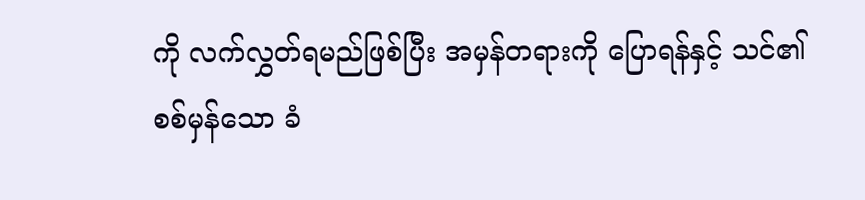ကို လက်လွှတ်ရမည်ဖြစ်ပြီး အမှန်တရားကို ပြောရန်နှင့် သင်၏ စစ်မှန်သော ခံ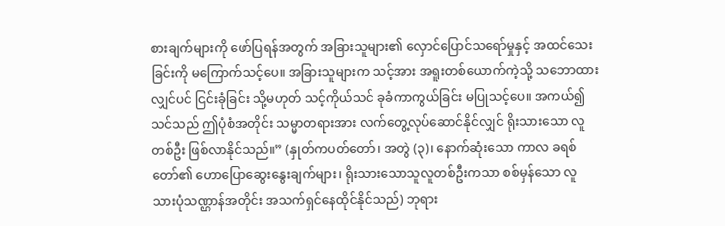စားချက်များကို ဖော်ပြရန်အတွက် အခြားသူများ၏ လှောင်ပြောင်သရော်မှုနှင့် အထင်သေးခြင်းကို မကြောက်သင့်ပေ။ အခြားသူများက သင့်အား အရူးတစ်ယောက်ကဲ့သို့ သဘောထားလျှင်ပင် ငြင်းခုံခြင်း သို့မဟုတ် သင့်ကိုယ်သင် ခုခံကာကွယ်ခြင်း မပြုသင့်ပေ။ အကယ်၍ သင်သည် ဤပုံစံအတိုင်း သမ္မာတရားအား လက်တွေ့လုပ်ဆောင်နိုင်လျှင် ရိုးသားသော လူတစ်ဦး ဖြစ်လာနိုင်သည်။” (နှုတ်ကပတ်တော်၊ အတွဲ (၃)၊ နောက်ဆုံးသော ကာလ ခရစ်တော်၏ ဟောပြောဆွေးနွေးချက်များ၊ ရိုးသားသောသူလူတစ်ဦးကသာ စစ်မှန်သော လူသားပုံသဏ္ဌာန်အတိုင်း အသက်ရှင်နေထိုင်နိုင်သည်) ဘုရား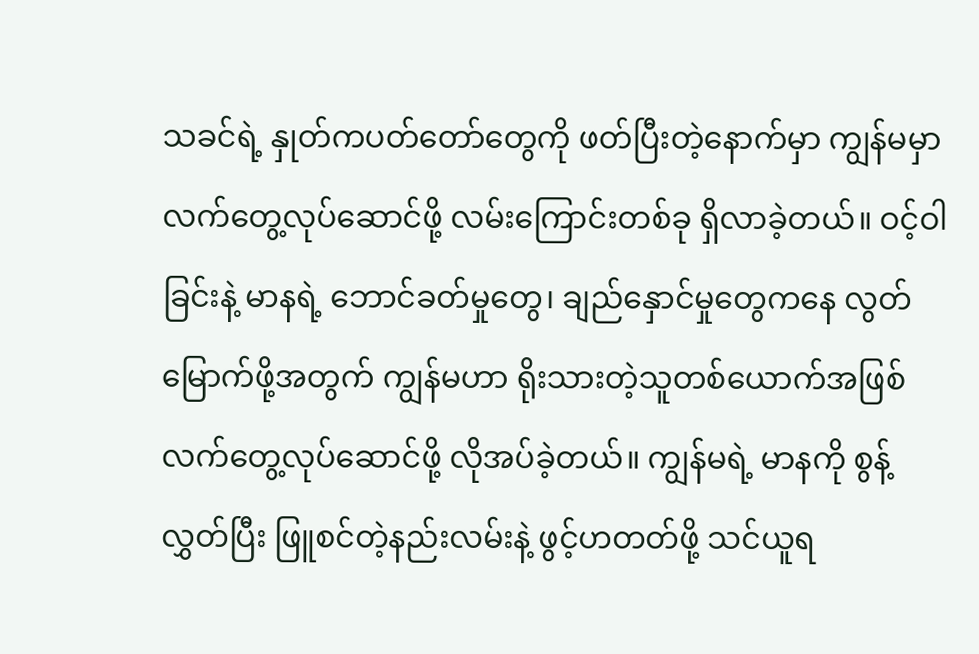သခင်ရဲ့ နှုတ်ကပတ်တော်တွေကို ဖတ်ပြီးတဲ့နောက်မှာ ကျွန်မမှာ လက်တွေ့လုပ်ဆောင်ဖို့ လမ်းကြောင်းတစ်ခု ရှိလာခဲ့တယ်။ ဝင့်ဝါခြင်းနဲ့ မာနရဲ့ ဘောင်ခတ်မှုတွေ၊ ချည်နှောင်မှုတွေကနေ လွတ်မြောက်ဖို့အတွက် ကျွန်မဟာ ရိုးသားတဲ့သူတစ်ယောက်အဖြစ် လက်တွေ့လုပ်ဆောင်ဖို့ လိုအပ်ခဲ့တယ်။ ကျွန်မရဲ့ မာနကို စွန့်လွှတ်ပြီး ဖြူစင်တဲ့နည်းလမ်းနဲ့ ဖွင့်ဟတတ်ဖို့ သင်ယူရ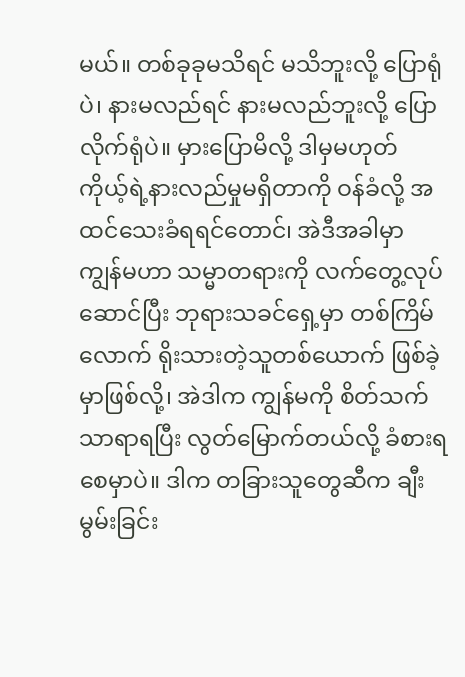မယ်။ တစ်ခုခုမသိရင် မသိဘူးလို့ ပြောရုံပဲ၊ နားမလည်ရင် နားမလည်ဘူးလို့ ပြောလိုက်ရုံပဲ။ မှားပြောမိလို့ ဒါမှမဟုတ် ကိုယ့်ရဲ့နားလည်မှုမရှိတာကို ဝန်ခံလို့ အထင်သေးခံရရင်တောင်၊ အဲဒီအခါမှာ ကျွန်မဟာ သမ္မာတရားကို လက်တွေ့လုပ်ဆောင်ပြီး ဘုရားသခင်ရှေ့မှာ တစ်ကြိမ်လောက် ရိုးသားတဲ့သူတစ်ယောက် ဖြစ်ခဲ့မှာဖြစ်လို့၊ အဲဒါက ကျွန်မကို စိတ်သက်သာရာရပြီး လွတ်မြောက်တယ်လို့ ခံစားရစေမှာပဲ။ ဒါက တခြားသူတွေဆီက ချီးမွမ်းခြင်း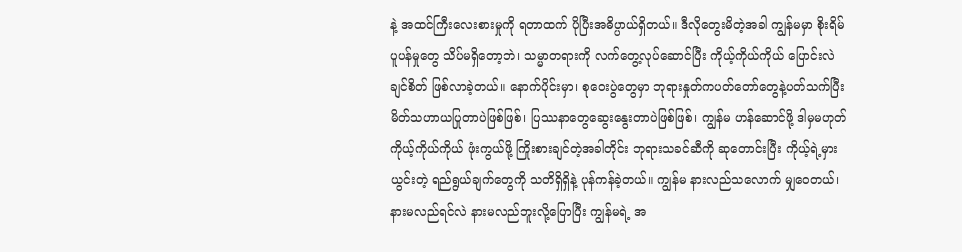နဲ့ အထင်ကြီးလေးစားမှုကို ရတာထက် ပိုပြီးအဓိပ္ပာယ်ရှိတယ်။ ဒီလိုတွေးမိတဲ့အခါ ကျွန်မမှာ စိုးရိမ်ပူပန်မှုတွေ သိပ်မရှိတော့ဘဲ၊ သမ္မာတရားကို လက်တွေ့လုပ်ဆောင်ပြီး ကိုယ့်ကိုယ်ကိုယ် ပြောင်းလဲချင်စိတ် ဖြစ်လာခဲ့တယ်။ နောက်ပိုင်းမှာ၊ စုဝေးပွဲတွေမှာ ဘုရားနှုတ်ကပတ်တော်တွေနဲ့ပတ်သက်ပြီး မိတ်သဟာယပြုတာပဲဖြစ်ဖြစ်၊ ပြဿနာတွေဆွေးနွေးတာပဲဖြစ်ဖြစ်၊ ကျွန်မ ဟန်ဆောင်ဖို့ ဒါမှမဟုတ် ကိုယ့်ကိုယ်ကိုယ် ဖုံးကွယ်ဖို့ ကြိုးစားချင်တဲ့အခါတိုင်း ဘုရားသခင်ဆီကို ဆုတောင်းပြီး ကိုယ့်ရဲ့မှားယွင်းတဲ့ ရည်ရွယ်ချက်တွေကို သတိရှိရှိနဲ့ ပုန်ကန်ခဲ့တယ်။ ကျွန်မ နားလည်သလောက် မျှဝေတယ်၊ နားမလည်ရင်လဲ နားမလည်ဘူးလို့ပြောပြီး ကျွန်မရဲ့ အ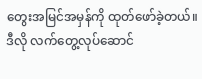တွေးအမြင်အမှန်ကို ထုတ်ဖော်ခဲ့တယ်။ ဒီလို လက်တွေ့လုပ်ဆောင်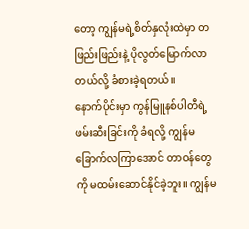တော့ ကျွန်မရဲ့စိတ်နှလုံးထဲမှာ တဖြည်းဖြည်းနဲ့ ပိုလွတ်မြောက်လာတယ်လို့ ခံစားခဲ့ရတယ်။
နောက်ပိုင်းမှာ ကွန်မြူနစ်ပါတီရဲ့ ဖမ်းဆီးခြင်းကို ခံရလို့ ကျွန်မ ခြောက်လကြာအောင် တာဝန်တွေကို မထမ်းဆောင်နိုင်ခဲ့ဘူး။ ကျွန်မ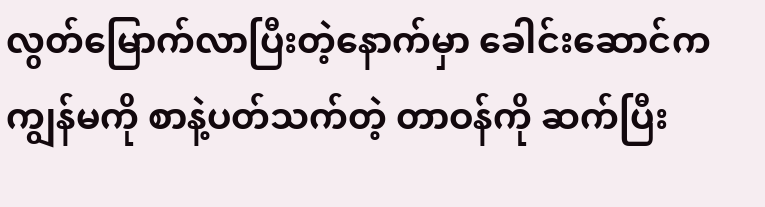လွတ်မြောက်လာပြီးတဲ့နောက်မှာ ခေါင်းဆောင်က ကျွန်မကို စာနဲ့ပတ်သက်တဲ့ တာဝန်ကို ဆက်ပြီး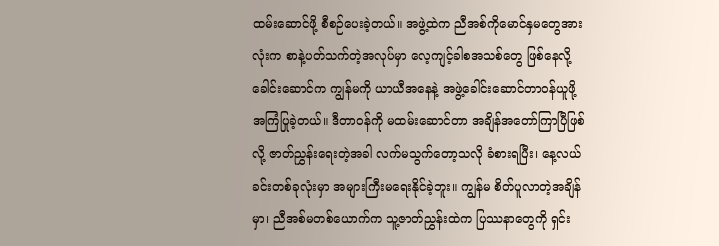ထမ်းဆောင်ဖို့ စီစဉ်ပေးခဲ့တယ်။ အဖွဲ့ထဲက ညီအစ်ကိုမောင်နှမတွေအားလုံးက စာနဲ့ပတ်သက်တဲ့အလုပ်မှာ လေ့ကျင့်ခါစအသစ်တွေ ဖြစ်နေလို့ ခေါင်းဆောင်က ကျွန်မကို ယာယီအနေနဲ့ အဖွဲ့ခေါင်းဆောင်တာဝန်ယူဖို့ အကြံပြုခဲ့တယ်။ ဒီတာဝန်ကို မထမ်းဆောင်တာ အချိန်အတော်ကြာပြီဖြစ်လို့ ဇာတ်ညွှန်းရေးတဲ့အခါ လက်မသွက်တော့သလို ခံစားရပြီး၊ နေ့လယ်ခင်းတစ်ခုလုံးမှာ အများကြီးမရေးနိုင်ခဲ့ဘူး။ ကျွန်မ စိတ်ပူလာတဲ့အချိန်မှာ၊ ညီအစ်မတစ်ယောက်က သူ့ဇာတ်ညွှန်းထဲက ပြဿနာတွေကို ရှင်း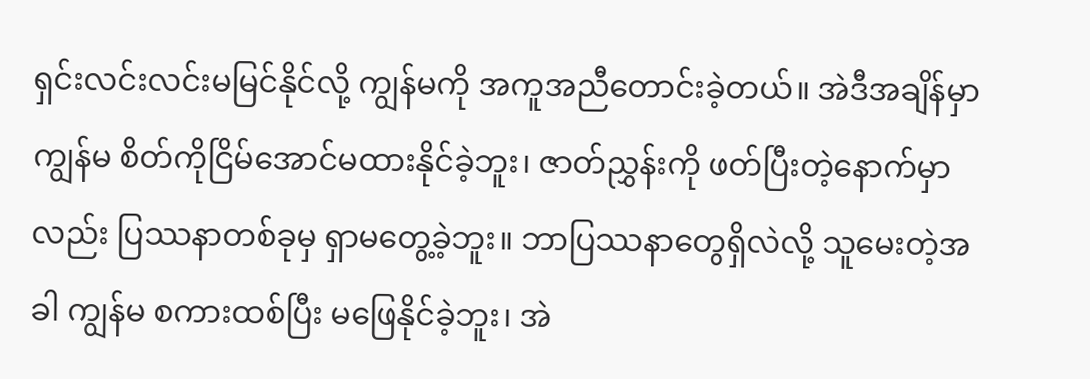ရှင်းလင်းလင်းမမြင်နိုင်လို့ ကျွန်မကို အကူအညီတောင်းခဲ့တယ်။ အဲဒီအချိန်မှာ ကျွန်မ စိတ်ကိုငြိမ်အောင်မထားနိုင်ခဲ့ဘူး၊ ဇာတ်ညွှန်းကို ဖတ်ပြီးတဲ့နောက်မှာလည်း ပြဿနာတစ်ခုမှ ရှာမတွေ့ခဲ့ဘူး။ ဘာပြဿနာတွေရှိလဲလို့ သူမေးတဲ့အခါ ကျွန်မ စကားထစ်ပြီး မဖြေနိုင်ခဲ့ဘူး၊ အဲ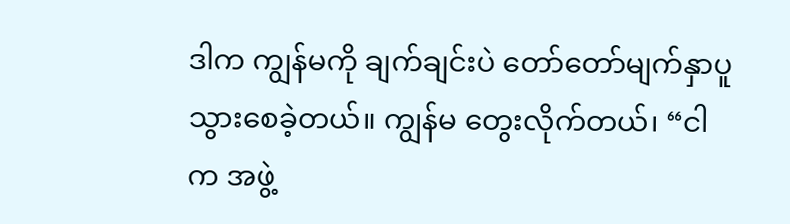ဒါက ကျွန်မကို ချက်ချင်းပဲ တော်တော်မျက်နှာပူသွားစေခဲ့တယ်။ ကျွန်မ တွေးလိုက်တယ်၊ “ငါက အဖွဲ့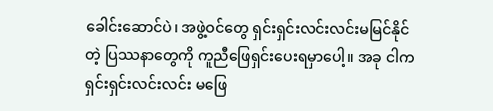ခေါင်းဆောင်ပဲ၊ အဖွဲ့ဝင်တွေ ရှင်းရှင်းလင်းလင်းမမြင်နိုင်တဲ့ ပြဿနာတွေကို ကူညီဖြေရှင်းပေးရမှာပေါ့။ အခု ငါက ရှင်းရှင်းလင်းလင်း မဖြေ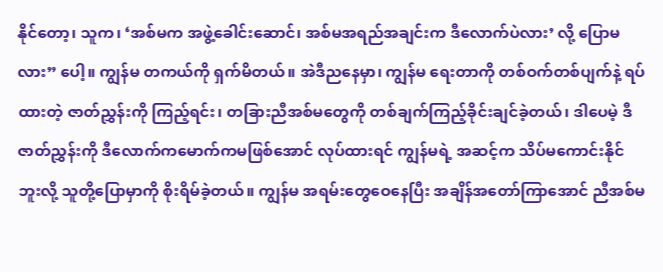နိုင်တော့၊ သူက၊ ‘အစ်မက အဖွဲ့ခေါင်းဆောင်၊ အစ်မအရည်အချင်းက ဒီလောက်ပဲလား’ လို့ ပြောမလား” ပေါ့။ ကျွန်မ တကယ်ကို ရှက်မိတယ်။ အဲဒီညနေမှာ၊ ကျွန်မ ရေးတာကို တစ်ဝက်တစ်ပျက်နဲ့ ရပ်ထားတဲ့ ဇာတ်ညွှန်းကို ကြည့်ရင်း၊ တခြားညီအစ်မတွေကို တစ်ချက်ကြည့်ခိုင်းချင်ခဲ့တယ်၊ ဒါပေမဲ့ ဒီဇာတ်ညွှန်းကို ဒီလောက်ကမောက်ကမဖြစ်အောင် လုပ်ထားရင် ကျွန်မရဲ့ အဆင့်က သိပ်မကောင်းနိုင်ဘူးလို့ သူတို့ပြောမှာကို စိုးရိမ်ခဲ့တယ်။ ကျွန်မ အရမ်းတွေဝေနေပြီး အချိန်အတော်ကြာအောင် ညီအစ်မ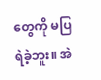တွေကို မပြရဲခဲ့ဘူး။ အဲ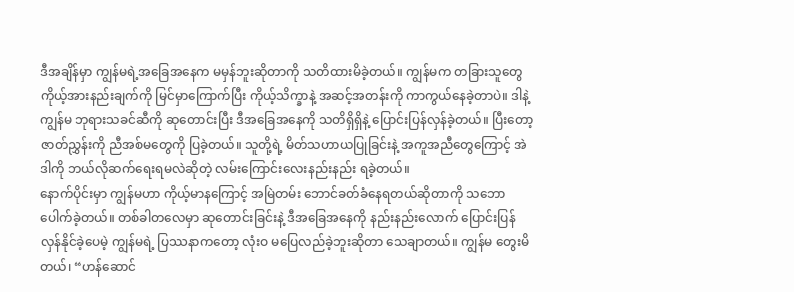ဒီအချိန်မှာ ကျွန်မရဲ့အခြေအနေက မမှန်ဘူးဆိုတာကို သတိထားမိခဲ့တယ်။ ကျွန်မက တခြားသူတွေ ကိုယ့်အားနည်းချက်ကို မြင်မှာကြောက်ပြီး ကိုယ့်သိက္ခာနဲ့ အဆင့်အတန်းကို ကာကွယ်နေခဲ့တာပဲ။ ဒါနဲ့ ကျွန်မ ဘုရားသခင်ဆီကို ဆုတောင်းပြီး ဒီအခြေအနေကို သတိရှိရှိနဲ့ ပြောင်းပြန်လှန်ခဲ့တယ်။ ပြီးတော့ ဇာတ်ညွှန်းကို ညီအစ်မတွေကို ပြခဲ့တယ်။ သူတို့ရဲ့ မိတ်သဟာယပြုခြင်းနဲ့ အကူအညီတွေကြောင့် အဲဒါကို ဘယ်လိုဆက်ရေးရမလဲဆိုတဲ့ လမ်းကြောင်းလေးနည်းနည်း ရခဲ့တယ်။
နောက်ပိုင်းမှာ ကျွန်မဟာ ကိုယ့်မာနကြောင့် အမြဲတမ်း ဘောင်ခတ်ခံနေရတယ်ဆိုတာကို သဘောပေါက်ခဲ့တယ်။ တစ်ခါတလေမှာ ဆုတောင်းခြင်းနဲ့ ဒီအခြေအနေကို နည်းနည်းလောက် ပြောင်းပြန်လှန်နိုင်ခဲ့ပေမဲ့ ကျွန်မရဲ့ ပြဿနာကတော့ လုံးဝ မပြေလည်ခဲ့ဘူးဆိုတာ သေချာတယ်။ ကျွန်မ တွေးမိတယ်၊ “ဟန်ဆောင်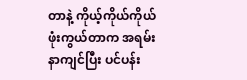တာနဲ့ ကိုယ့်ကိုယ်ကိုယ် ဖုံးကွယ်တာက အရမ်းနာကျင်ပြီး ပင်ပန်း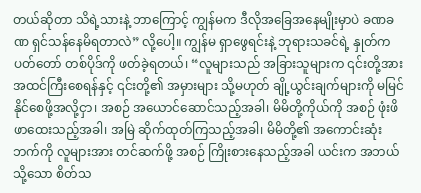တယ်ဆိုတာ သိရဲ့သားနဲ့ ဘာကြောင့် ကျွန်မက ဒီလိုအခြေအနေမျိုးမှာပဲ ခဏခဏ ရှင်သန်နေမိရတာလဲ” လို့ပေါ့။ ကျွန်မ ရှာဖွေရင်းနဲ့ ဘုရားသခင်ရဲ့ နှုတ်ကပတ်တော် တစ်ပိုဒ်ကို ဖတ်ခဲ့ရတယ်၊ “လူများသည် အခြားသူများက ၎င်းတို့အား အထင်ကြီးစေရန်နှင့် ၎င်းတို့၏ အမှားများ သို့မဟုတ် ချို့ယွင်းချက်များကို မမြင်နိုင်စေဖို့အလို့ငှာ၊ အစဉ် အယောင်ဆောင်သည့်အခါ၊ မိမိတို့ကိုယ်ကို အစဉ် ဖုံးဖိဖာထေးသည့်အခါ၊ အမြဲ ဆိုက်ထုတ်ကြသည့်အခါ၊ မိမိတို့၏ အကောင်းဆုံးဘက်ကို လူများအား တင်ဆက်ဖို့ အစဉ် ကြိုးစားနေသည့်အခါ ယင်းက အဘယ်သို့သော စိတ်သ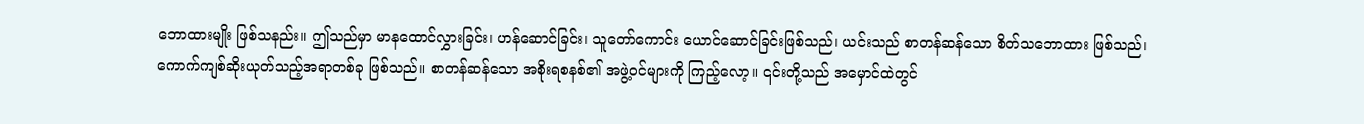ဘောထားမျိုး ဖြစ်သနည်း။ ဤသည်မှာ မာနထောင်လွှားခြင်း၊ ဟန်ဆောင်ခြင်း၊ သူတော်ကောင်း ယောင်ဆောင်ခြင်းဖြစ်သည်၊ ယင်းသည် စာတန်ဆန်သော စိတ်သဘောထား ဖြစ်သည်၊ ကောက်ကျစ်ဆိုးယုတ်သည့်အရာတစ်ခု ဖြစ်သည်။ စာတန်ဆန်သော အစိုးရစနစ်၏ အဖွဲ့ဝင်များကို ကြည့်လော့။ ၎င်းတို့သည် အမှောင်ထဲတွင်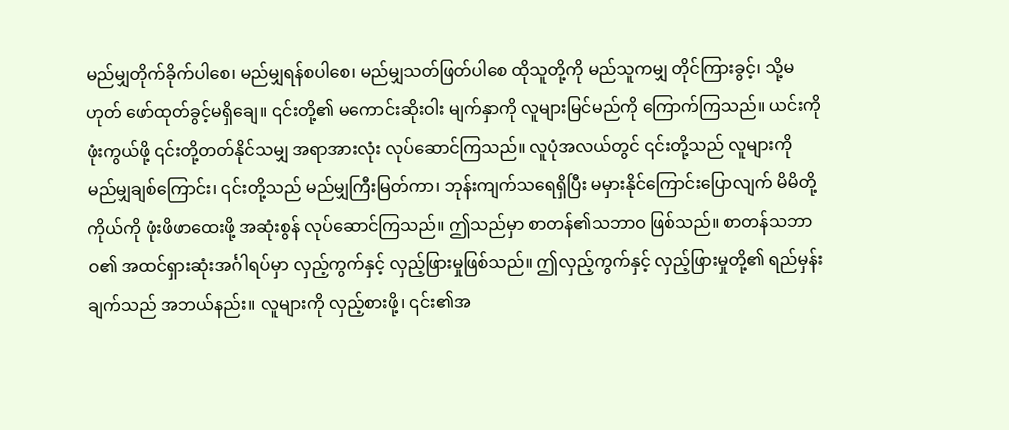မည်မျှတိုက်ခိုက်ပါစေ၊ မည်မျှရန်စပါစေ၊ မည်မျှသတ်ဖြတ်ပါစေ ထိုသူတို့ကို မည်သူကမျှ တိုင်ကြားခွင့်၊ သို့မဟုတ် ဖော်ထုတ်ခွင့်မရှိချေ။ ၎င်းတို့၏ မကောင်းဆိုးဝါး မျက်နှာကို လူများမြင်မည်ကို ကြောက်ကြသည်။ ယင်းကို ဖုံးကွယ်ဖို့ ၎င်းတို့တတ်နိုင်သမျှ အရာအားလုံး လုပ်ဆောင်ကြသည်။ လူပုံအလယ်တွင် ၎င်းတို့သည် လူများကို မည်မျှချစ်ကြောင်း၊ ၎င်းတို့သည် မည်မျှကြီးမြတ်ကာ၊ ဘုန်းကျက်သရေရှိပြီး မမှားနိုင်ကြောင်းပြောလျက် မိမိတို့ကိုယ်ကို ဖုံးဖိဖာထေးဖို့ အဆုံးစွန် လုပ်ဆောင်ကြသည်။ ဤသည်မှာ စာတန်၏သဘာဝ ဖြစ်သည်။ စာတန်သဘာဝ၏ အထင်ရှားဆုံးအင်္ဂါရပ်မှာ လှည့်ကွက်နှင့် လှည့်ဖြားမှုဖြစ်သည်။ ဤလှည့်ကွက်နှင့် လှည့်ဖြားမှုတို့၏ ရည်မှန်းချက်သည် အဘယ်နည်း။ လူများကို လှည့်စားဖို့၊ ၎င်း၏အ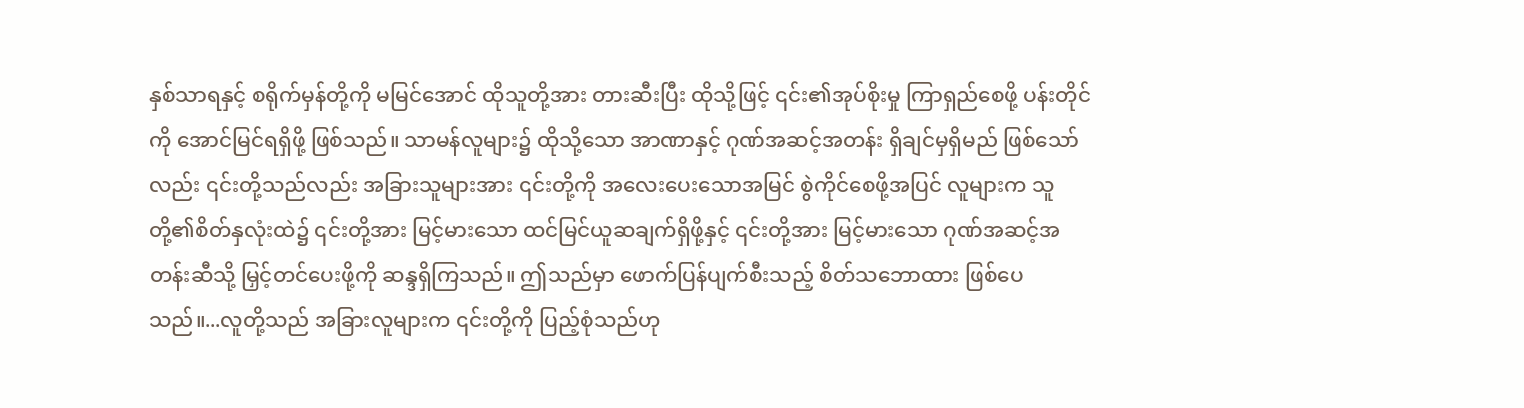နှစ်သာရနှင့် စရိုက်မှန်တို့ကို မမြင်အောင် ထိုသူတို့အား တားဆီးပြီး ထိုသို့ဖြင့် ၎င်း၏အုပ်စိုးမှု ကြာရှည်စေဖို့ ပန်းတိုင်ကို အောင်မြင်ရရှိဖို့ ဖြစ်သည်။ သာမန်လူများ၌ ထိုသို့သော အာဏာနှင့် ဂုဏ်အဆင့်အတန်း ရှိချင်မှရှိမည် ဖြစ်သော်လည်း ၎င်းတို့သည်လည်း အခြားသူများအား ၎င်းတို့ကို အလေးပေးသောအမြင် စွဲကိုင်စေဖို့အပြင် လူများက သူတို့၏စိတ်နှလုံးထဲ၌ ၎င်းတို့အား မြင့်မားသော ထင်မြင်ယူဆချက်ရှိဖို့နှင့် ၎င်းတို့အား မြင့်မားသော ဂုဏ်အဆင့်အတန်းဆီသို့ မြှင့်တင်ပေးဖို့ကို ဆန္ဒရှိကြသည်။ ဤသည်မှာ ဖောက်ပြန်ပျက်စီးသည့် စိတ်သဘောထား ဖြစ်ပေသည်။...လူတို့သည် အခြားလူများက ၎င်းတို့ကို ပြည့်စုံသည်ဟု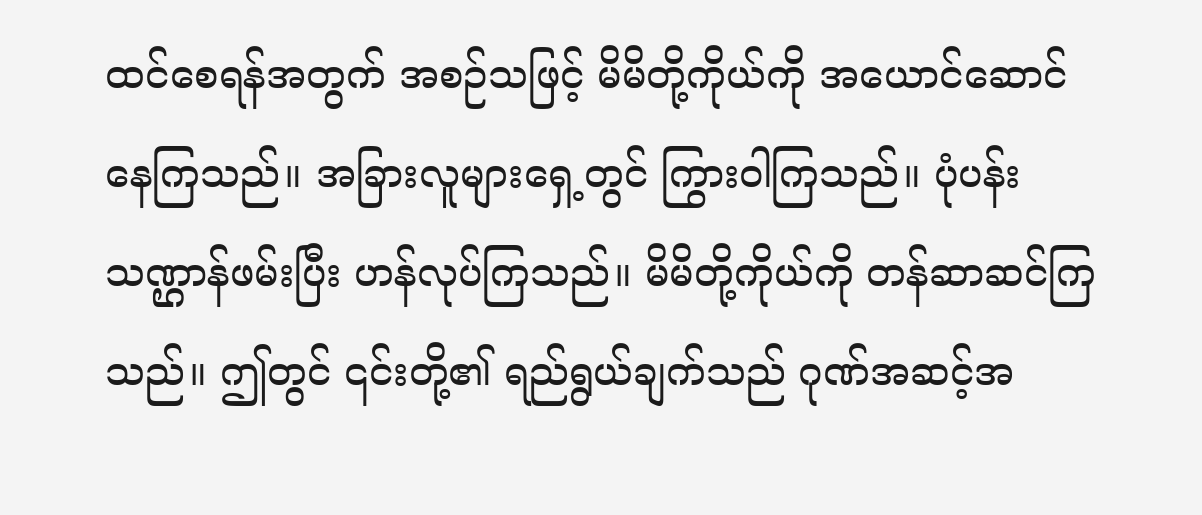ထင်စေရန်အတွက် အစဉ်သဖြင့် မိမိတို့ကိုယ်ကို အယောင်ဆောင်နေကြသည်။ အခြားလူများရှေ့တွင် ကြွားဝါကြသည်။ ပုံပန်းသဏ္ဌာန်ဖမ်းပြီး ဟန်လုပ်ကြသည်။ မိမိတို့ကိုယ်ကို တန်ဆာဆင်ကြသည်။ ဤတွင် ၎င်းတို့၏ ရည်ရွယ်ချက်သည် ဂုဏ်အဆင့်အ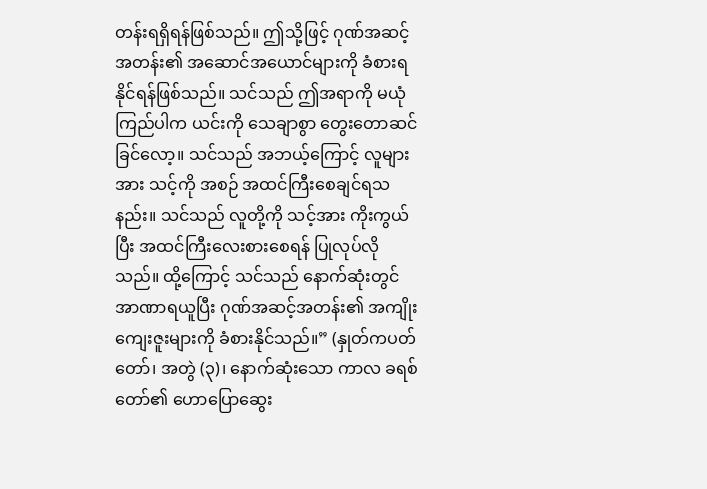တန်းရရှိရန်ဖြစ်သည်။ ဤသို့ဖြင့် ဂုဏ်အဆင့်အတန်း၏ အဆောင်အယောင်များကို ခံစားရနိုင်ရန်ဖြစ်သည်။ သင်သည် ဤအရာကို မယုံကြည်ပါက ယင်းကို သေချာစွာ တွေးတောဆင်ခြင်လော့။ သင်သည် အဘယ့်ကြောင့် လူများအား သင့်ကို အစဉ် အထင်ကြီးစေချင်ရသနည်း။ သင်သည် လူတို့ကို သင့်အား ကိုးကွယ်ပြီး အထင်ကြီးလေးစားစေရန် ပြုလုပ်လိုသည်။ ထို့ကြောင့် သင်သည် နောက်ဆုံးတွင် အာဏာရယူပြီး ဂုဏ်အဆင့်အတန်း၏ အကျိုးကျေးဇူးများကို ခံစားနိုင်သည်။” (နှုတ်ကပတ်တော်၊ အတွဲ (၃)၊ နောက်ဆုံးသော ကာလ ခရစ်တော်၏ ဟောပြောဆွေး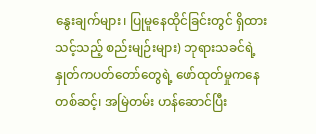နွေးချက်များ၊ ပြုမူနေထိုင်ခြင်းတွင် ရှိထားသင့်သည့် စည်းမျဉ်းများ) ဘုရားသခင်ရဲ့ နှုတ်ကပတ်တော်တွေရဲ့ ဖော်ထုတ်မှုကနေတစ်ဆင့်၊ အမြဲတမ်း ဟန်ဆောင်ပြီး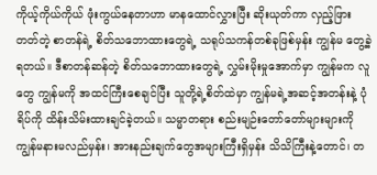ကိုယ့်ကိုယ်ကိုယ် ဖုံးကွယ်နေတာဟာ မာနထောင်လွှားပြီး ဆိုးယုတ်ကာ လှည့်ဖြားတတ်တဲ့ စာတန်ရဲ့ စိတ်သဘောထားတွေရဲ့ သရုပ်သကန်တစ်ခုဖြစ်မှန်း ကျွန်မ တွေ့ခဲ့ရတယ်။ ဒီစာတန်ဆန်တဲ့ စိတ်သဘောထားတွေရဲ့ လွှမ်းမိုးမှုအောက်မှာ ကျွန်မက လူတွေ ကျွန်မကို အထင်ကြီးစေချင်ပြီး သူတို့ရဲ့စိတ်ထဲမှာ ကျွန်မရဲ့အဆင့်အတန်းနဲ့ ပုံရိပ်ကို ထိန်းသိမ်းထားချင်ခဲ့တယ်။ သမ္မာတရား စည်းမျဉ်းတော်တော်များများကို ကျွန်မနားမလည်မှန်း၊ အားနည်းချက်တွေအများကြီးရှိမှန်း သိသိကြီးနဲ့တောင်၊ တ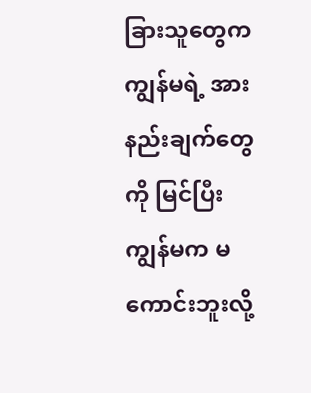ခြားသူတွေက ကျွန်မရဲ့ အားနည်းချက်တွေကို မြင်ပြီး ကျွန်မက မကောင်းဘူးလို့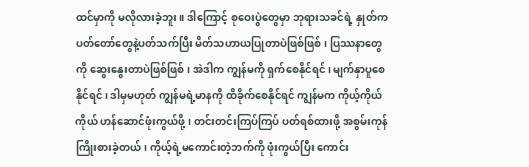ထင်မှာကို မလိုလားခဲ့ဘူး။ ဒါကြောင့် စုဝေးပွဲတွေမှာ ဘုရားသခင်ရဲ့ နှုတ်ကပတ်တော်တွေနဲ့ပတ်သက်ပြီး မိတ်သဟာယပြုတာပဲဖြစ်ဖြစ်၊ ပြဿနာတွေကို ဆွေးနွေးတာပဲဖြစ်ဖြစ်၊ အဲဒါက ကျွန်မကို ရှက်စေနိုင်ရင်၊ မျက်နှာပူစေနိုင်ရင်၊ ဒါမှမဟုတ် ကျွန်မရဲ့မာနကို ထိခိုက်စေနိုင်ရင် ကျွန်မက ကိုယ့်ကိုယ်ကိုယ် ဟန်ဆောင်ဖုံးကွယ်ဖို့၊ တင်းတင်းကြပ်ကြပ် ပတ်ရစ်ထားဖို့ အစွမ်းကုန် ကြိုးစားခဲ့တယ်၊ ကိုယ့်ရဲ့မကောင်းတဲ့ဘက်ကို ဖုံးကွယ်ပြီး ကောင်း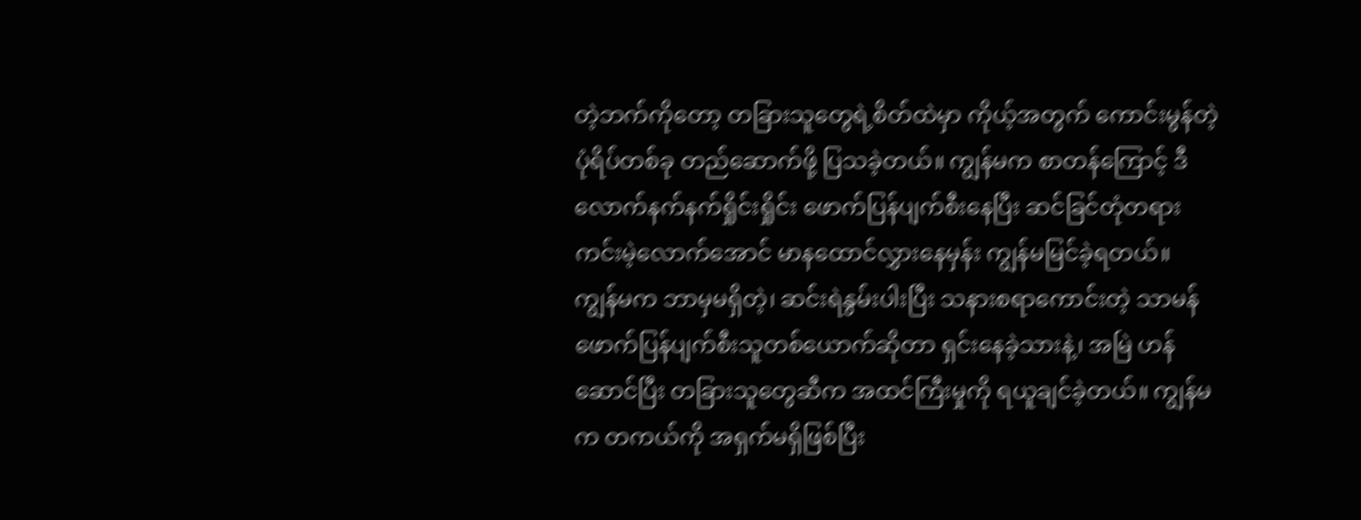တဲ့ဘက်ကိုတော့ တခြားသူတွေရဲ့စိတ်ထဲမှာ ကိုယ့်အတွက် ကောင်းမွန်တဲ့ပုံရိပ်တစ်ခု တည်ဆောက်ဖို့ ပြသခဲ့တယ်။ ကျွန်မက စာတန်ကြောင့် ဒီလောက်နက်နက်ရှိုင်းရှိုင်း ဖောက်ပြန်ပျက်စီးနေပြီး ဆင်ခြင်တုံတရားကင်းမဲ့လောက်အောင် မာနထောင်လွှားနေမှန်း ကျွန်မမြင်ခဲ့ရတယ်။ ကျွန်မက ဘာမှမရှိတဲ့၊ ဆင်းရဲနွမ်းပါးပြီး သနားစရာကောင်းတဲ့ သာမန်ဖောက်ပြန်ပျက်စီးသူတစ်ယောက်ဆိုတာ ရှင်းနေခဲ့သားနဲ့၊ အမြဲ ဟန်ဆောင်ပြီး တခြားသူတွေဆီက အထင်ကြီးမှုကို ရယူချင်ခဲ့တယ်။ ကျွန်မက တကယ်ကို အရှက်မရှိဖြစ်ပြီး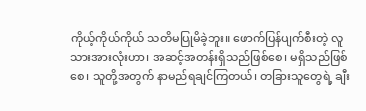ကိုယ့်ကိုယ်ကိုယ် သတိမပြုမိခဲ့ဘူး။ ဖောက်ပြန်ပျက်စီးတဲ့ လူသားအားလုံးဟာ၊ အဆင့်အတန်းရှိသည်ဖြစ်စေ၊ မရှိသည်ဖြစ်စေ၊ သူတို့အတွက် နာမည်ရချင်ကြတယ်၊ တခြားသူတွေရဲ့ ချီး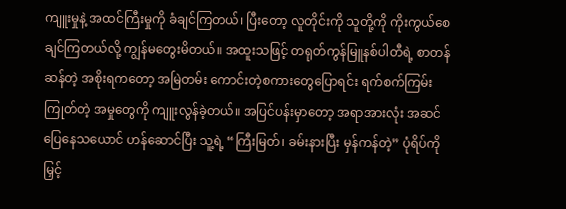ကျူးမှုနဲ့ အထင်ကြီးမှုကို ခံချင်ကြတယ်၊ ပြီးတော့ လူတိုင်းကို သူတို့ကို ကိုးကွယ်စေချင်ကြတယ်လို့ ကျွန်မတွေးမိတယ်။ အထူးသဖြင့် တရုတ်ကွန်မြူနစ်ပါတီရဲ့ စာတန်ဆန်တဲ့ အစိုးရကတော့ အမြဲတမ်း ကောင်းတဲ့စကားတွေပြောရင်း ရက်စက်ကြမ်းကြုတ်တဲ့ အမှုတွေကို ကျူးလွန်ခဲ့တယ်။ အပြင်ပန်းမှာတော့ အရာအားလုံး အဆင်ပြေနေသယောင် ဟန်ဆောင်ပြီး သူ့ရဲ့ “ကြီးမြတ်၊ ခမ်းနားပြီး မှန်ကန်တဲ့” ပုံရိပ်ကို မြှင့်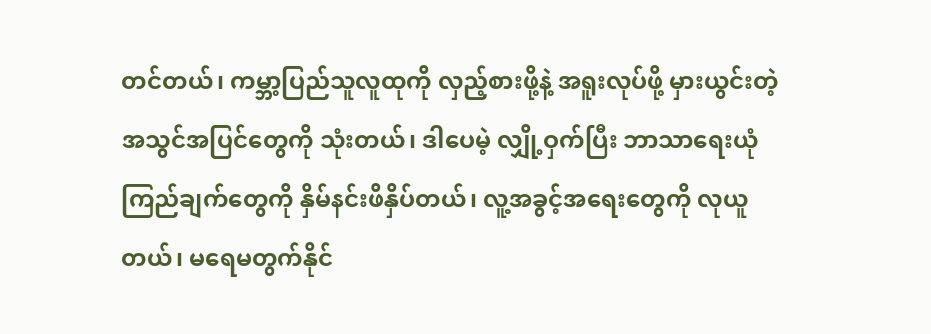တင်တယ်၊ ကမ္ဘာ့ပြည်သူလူထုကို လှည့်စားဖို့နဲ့ အရူးလုပ်ဖို့ မှားယွင်းတဲ့ အသွင်အပြင်တွေကို သုံးတယ်၊ ဒါပေမဲ့ လျှို့ဝှက်ပြီး ဘာသာရေးယုံကြည်ချက်တွေကို နှိမ်နင်းဖိနှိပ်တယ်၊ လူ့အခွင့်အရေးတွေကို လုယူတယ်၊ မရေမတွက်နိုင်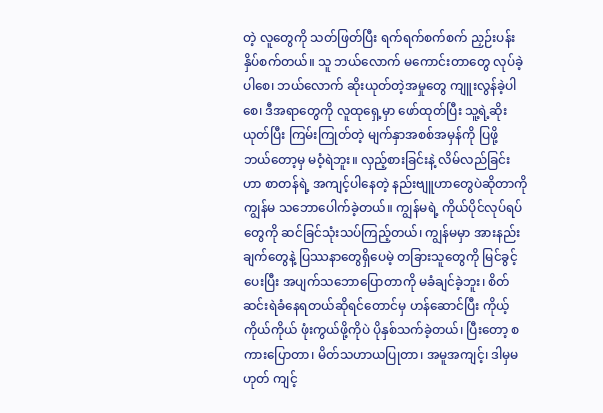တဲ့ လူတွေကို သတ်ဖြတ်ပြီး ရက်ရက်စက်စက် ညှဉ်းပန်းနှိပ်စက်တယ်။ သူ ဘယ်လောက် မကောင်းတာတွေ လုပ်ခဲ့ပါစေ၊ ဘယ်လောက် ဆိုးယုတ်တဲ့အမှုတွေ ကျူးလွန်ခဲ့ပါစေ၊ ဒီအရာတွေကို လူထုရှေ့မှာ ဖော်ထုတ်ပြီး သူ့ရဲ့ဆိုးယုတ်ပြီး ကြမ်းကြုတ်တဲ့ မျက်နှာအစစ်အမှန်ကို ပြဖို့ ဘယ်တော့မှ မဝံ့ရဲဘူး။ လှည့်စားခြင်းနဲ့ လိမ်လည်ခြင်းဟာ စာတန်ရဲ့ အကျင့်ပါနေတဲ့ နည်းဗျူဟာတွေပဲဆိုတာကို ကျွန်မ သဘောပေါက်ခဲ့တယ်။ ကျွန်မရဲ့ ကိုယ်ပိုင်လုပ်ရပ်တွေကို ဆင်ခြင်သုံးသပ်ကြည့်တယ်၊ ကျွန်မမှာ အားနည်းချက်တွေနဲ့ ပြဿနာတွေရှိပေမဲ့ တခြားသူတွေကို မြင်ခွင့်ပေးပြီး အပျက်သဘောပြောတာကို မခံချင်ခဲ့ဘူး၊ စိတ်ဆင်းရဲခံနေရတယ်ဆိုရင်တောင်မှ ဟန်ဆောင်ပြီး ကိုယ့်ကိုယ်ကိုယ် ဖုံးကွယ်ဖို့ကိုပဲ ပိုနှစ်သက်ခဲ့တယ်၊ ပြီးတော့ စကားပြောတာ၊ မိတ်သဟာယပြုတာ၊ အမူအကျင့်၊ ဒါမှမဟုတ် ကျင့်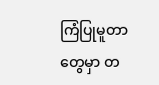ကြံပြုမူတာတွေမှာ တ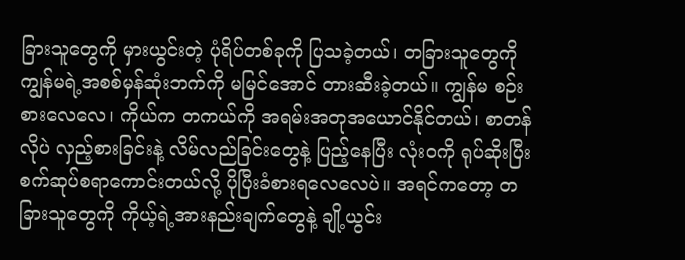ခြားသူတွေကို မှားယွင်းတဲ့ ပုံရိပ်တစ်ခုကို ပြသခဲ့တယ်၊ တခြားသူတွေကို ကျွန်မရဲ့အစစ်မှန်ဆုံးဘက်ကို မမြင်အောင် တားဆီးခဲ့တယ်။ ကျွန်မ စဉ်းစားလေလေ၊ ကိုယ်က တကယ်ကို အရမ်းအတုအယောင်နိုင်တယ်၊ စာတန်လိုပဲ လှည့်စားခြင်းနဲ့ လိမ်လည်ခြင်းတွေနဲ့ ပြည့်နေပြီး လုံးဝကို ရုပ်ဆိုးပြီး စက်ဆုပ်စရာကောင်းတယ်လို့ ပိုပြီးခံစားရလေလေပဲ။ အရင်ကတော့ တခြားသူတွေကို ကိုယ့်ရဲ့အားနည်းချက်တွေနဲ့ ချို့ယွင်း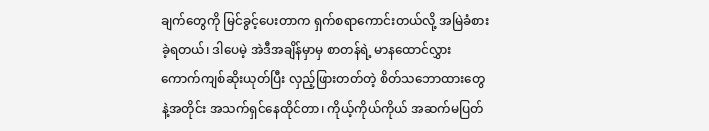ချက်တွေကို မြင်ခွင့်ပေးတာက ရှက်စရာကောင်းတယ်လို့ အမြဲခံစားခဲ့ရတယ်၊ ဒါပေမဲ့ အဲဒီအချိန်မှာမှ စာတန်ရဲ့ မာနထောင်လွှားကောက်ကျစ်ဆိုးယုတ်ပြီး လှည့်ဖြားတတ်တဲ့ စိတ်သဘောထားတွေနဲ့အတိုင်း အသက်ရှင်နေထိုင်တာ၊ ကိုယ့်ကိုယ်ကိုယ် အဆက်မပြတ်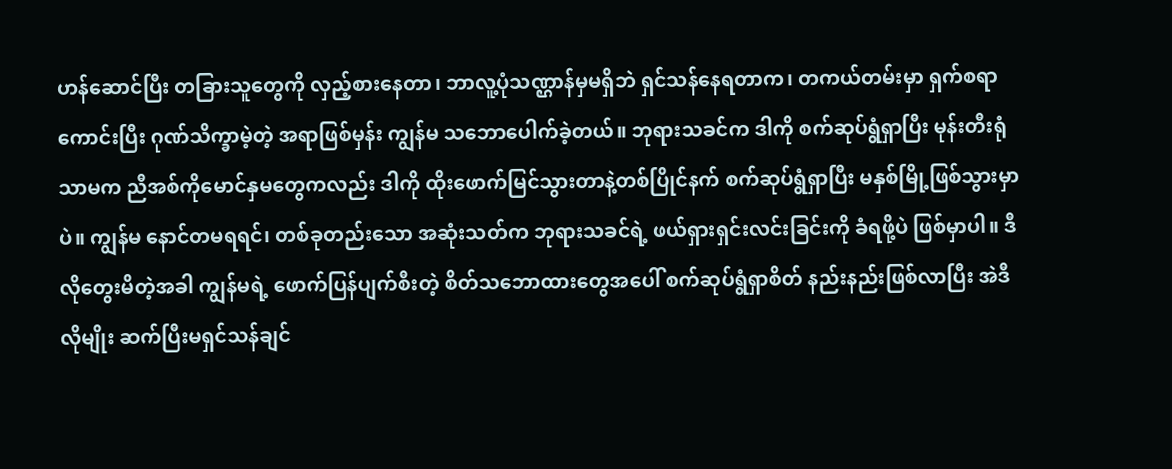ဟန်ဆောင်ပြီး တခြားသူတွေကို လှည့်စားနေတာ၊ ဘာလူ့ပုံသဏ္ဌာန်မှမရှိဘဲ ရှင်သန်နေရတာက၊ တကယ်တမ်းမှာ ရှက်စရာကောင်းပြီး ဂုဏ်သိက္ခာမဲ့တဲ့ အရာဖြစ်မှန်း ကျွန်မ သဘောပေါက်ခဲ့တယ်။ ဘုရားသခင်က ဒါကို စက်ဆုပ်ရွံရှာပြီး မုန်းတီးရုံသာမက ညီအစ်ကိုမောင်နှမတွေကလည်း ဒါကို ထိုးဖောက်မြင်သွားတာနဲ့တစ်ပြိုင်နက် စက်ဆုပ်ရွံရှာပြီး မနှစ်မြို့ဖြစ်သွားမှာပဲ။ ကျွန်မ နောင်တမရရင်၊ တစ်ခုတည်းသော အဆုံးသတ်က ဘုရားသခင်ရဲ့ ဖယ်ရှားရှင်းလင်းခြင်းကို ခံရဖို့ပဲ ဖြစ်မှာပါ။ ဒီလိုတွေးမိတဲ့အခါ ကျွန်မရဲ့ ဖောက်ပြန်ပျက်စီးတဲ့ စိတ်သဘောထားတွေအပေါ် စက်ဆုပ်ရွံရှာစိတ် နည်းနည်းဖြစ်လာပြီး အဲဒီလိုမျိုး ဆက်ပြီးမရှင်သန်ချင်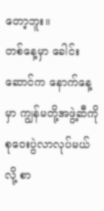တော့ဘူး။
တစ်နေ့မှာ ခေါင်းဆောင်က နောက်နေ့မှာ ကျွန်မတို့အဖွဲ့ဆီကို စုဝေးပွဲလာလုပ်မယ်လို့ စာ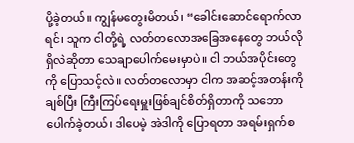ပို့ခဲ့တယ်။ ကျွန်မတွေးမိတယ်၊ “ခေါင်းဆောင်ရောက်လာရင်၊ သူက ငါတို့ရဲ့ လတ်တလောအခြေအနေတွေ ဘယ်လိုရှိလဲဆိုတာ သေချာပေါက်မေးမှာပဲ။ ငါ ဘယ်အပိုင်းတွေကို ပြောသင့်လဲ။ လတ်တလောမှာ ငါက အဆင့်အတန်းကို ချစ်ပြီး ကြီးကြပ်ရေးမှူးဖြစ်ချင်စိတ်ရှိတာကို သဘောပေါက်ခဲ့တယ်၊ ဒါပေမဲ့ အဲဒါကို ပြောရတာ အရမ်းရှက်စ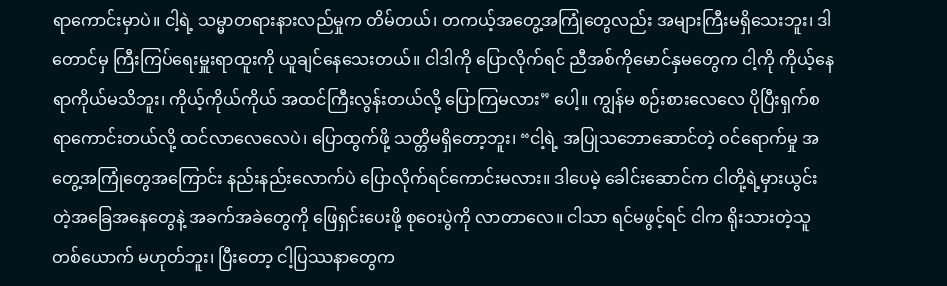ရာကောင်းမှာပဲ။ ငါ့ရဲ့ သမ္မာတရားနားလည်မှုက တိမ်တယ်၊ တကယ့်အတွေ့အကြုံတွေလည်း အများကြီးမရှိသေးဘူး၊ ဒါတောင်မှ ကြီးကြပ်ရေးမှူးရာထူးကို ယူချင်နေသေးတယ်။ ငါဒါကို ပြောလိုက်ရင် ညီအစ်ကိုမောင်နှမတွေက ငါ့ကို ကိုယ့်နေရာကိုယ်မသိဘူး၊ ကိုယ့်ကိုယ်ကိုယ် အထင်ကြီးလွန်းတယ်လို့ ပြောကြမလား” ပေါ့။ ကျွန်မ စဉ်းစားလေလေ ပိုပြီးရှက်စရာကောင်းတယ်လို့ ထင်လာလေလေပဲ၊ ပြောထွက်ဖို့ သတ္တိမရှိတော့ဘူး၊ “ငါ့ရဲ့ အပြုသဘောဆောင်တဲ့ ဝင်ရောက်မှု အတွေ့အကြုံတွေအကြောင်း နည်းနည်းလောက်ပဲ ပြောလိုက်ရင်ကောင်းမလား။ ဒါပေမဲ့ ခေါင်းဆောင်က ငါတို့ရဲ့မှားယွင်းတဲ့အခြေအနေတွေနဲ့ အခက်အခဲတွေကို ဖြေရှင်းပေးဖို့ စုဝေးပွဲကို လာတာလေ။ ငါသာ ရင်မဖွင့်ရင် ငါက ရိုးသားတဲ့သူတစ်ယောက် မဟုတ်ဘူး၊ ပြီးတော့ ငါ့ပြဿနာတွေက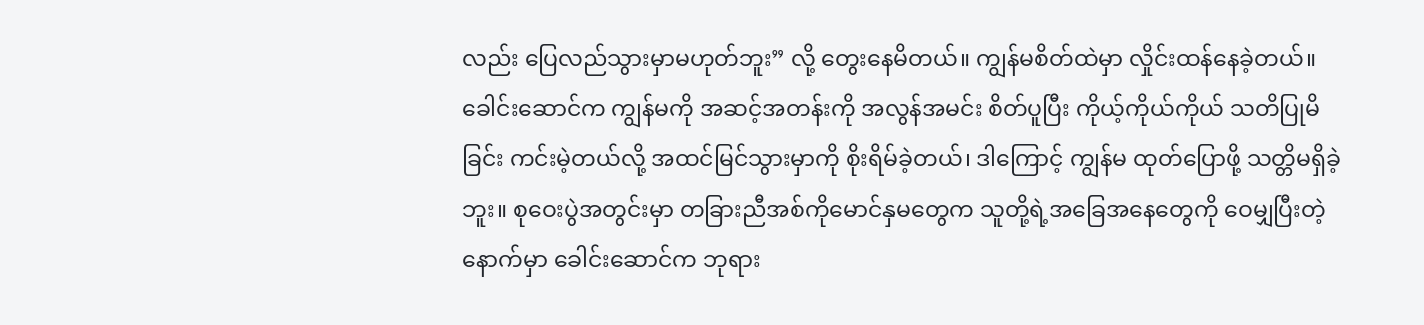လည်း ပြေလည်သွားမှာမဟုတ်ဘူး” လို့ တွေးနေမိတယ်။ ကျွန်မစိတ်ထဲမှာ လှိုင်းထန်နေခဲ့တယ်။ ခေါင်းဆောင်က ကျွန်မကို အဆင့်အတန်းကို အလွန်အမင်း စိတ်ပူပြီး ကိုယ့်ကိုယ်ကိုယ် သတိပြုမိခြင်း ကင်းမဲ့တယ်လို့ အထင်မြင်သွားမှာကို စိုးရိမ်ခဲ့တယ်၊ ဒါကြောင့် ကျွန်မ ထုတ်ပြောဖို့ သတ္တိမရှိခဲ့ဘူး။ စုဝေးပွဲအတွင်းမှာ တခြားညီအစ်ကိုမောင်နှမတွေက သူတို့ရဲ့အခြေအနေတွေကို ဝေမျှပြီးတဲ့နောက်မှာ ခေါင်းဆောင်က ဘုရား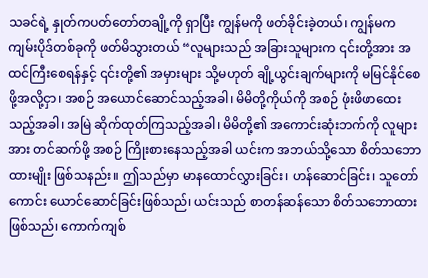သခင်ရဲ့ နှုတ်ကပတ်တော်တချို့ကို ရှာပြီး ကျွန်မကို ဖတ်ခိုင်းခဲ့တယ်၊ ကျွန်မက ကျမ်းပိုဒ်တစ်ခုကို ဖတ်မိသွားတယ် “လူများသည် အခြားသူများက ၎င်းတို့အား အထင်ကြီးစေရန်နှင့် ၎င်းတို့၏ အမှားများ သို့မဟုတ် ချို့ယွင်းချက်များကို မမြင်နိုင်စေဖို့အလို့ငှာ၊ အစဉ် အယောင်ဆောင်သည့်အခါ၊ မိမိတို့ကိုယ်ကို အစဉ် ဖုံးဖိဖာထေးသည့်အခါ၊ အမြဲ ဆိုက်ထုတ်ကြသည့်အခါ၊ မိမိတို့၏ အကောင်းဆုံးဘက်ကို လူများအား တင်ဆက်ဖို့ အစဉ် ကြိုးစားနေသည့်အခါ ယင်းက အဘယ်သို့သော စိတ်သဘောထားမျိုး ဖြစ်သနည်း။ ဤသည်မှာ မာနထောင်လွှားခြင်း၊ ဟန်ဆောင်ခြင်း၊ သူတော်ကောင်း ယောင်ဆောင်ခြင်းဖြစ်သည်၊ ယင်းသည် စာတန်ဆန်သော စိတ်သဘောထား ဖြစ်သည်၊ ကောက်ကျစ်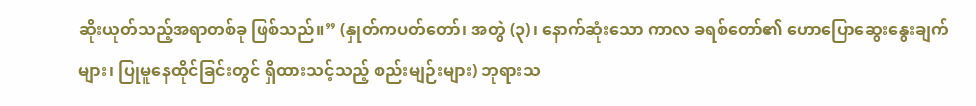ဆိုးယုတ်သည့်အရာတစ်ခု ဖြစ်သည်။” (နှုတ်ကပတ်တော်၊ အတွဲ (၃)၊ နောက်ဆုံးသော ကာလ ခရစ်တော်၏ ဟောပြောဆွေးနွေးချက်များ၊ ပြုမူနေထိုင်ခြင်းတွင် ရှိထားသင့်သည့် စည်းမျဉ်းများ) ဘုရားသ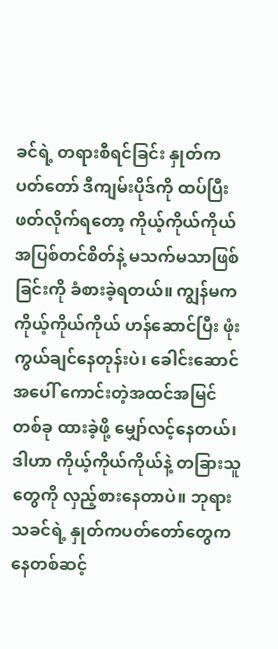ခင်ရဲ့ တရားစီရင်ခြင်း နှုတ်ကပတ်တော် ဒီကျမ်းပိုဒ်ကို ထပ်ပြီးဖတ်လိုက်ရတော့ ကိုယ့်ကိုယ်ကိုယ် အပြစ်တင်စိတ်နဲ့ မသက်မသာဖြစ်ခြင်းကို ခံစားခဲ့ရတယ်။ ကျွန်မက ကိုယ့်ကိုယ်ကိုယ် ဟန်ဆောင်ပြီး ဖုံးကွယ်ချင်နေတုန်းပဲ၊ ခေါင်းဆောင်အပေါ် ကောင်းတဲ့အထင်အမြင်တစ်ခု ထားခဲ့ဖို့ မျှော်လင့်နေတယ်၊ ဒါဟာ ကိုယ့်ကိုယ်ကိုယ်နဲ့ တခြားသူတွေကို လှည့်စားနေတာပဲ။ ဘုရားသခင်ရဲ့ နှုတ်ကပတ်တော်တွေကနေတစ်ဆင့်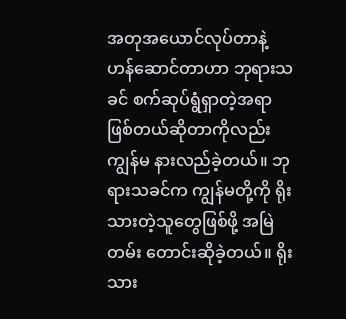အတုအယောင်လုပ်တာနဲ့ ဟန်ဆောင်တာဟာ ဘုရားသခင် စက်ဆုပ်ရွံရှာတဲ့အရာဖြစ်တယ်ဆိုတာကိုလည်း ကျွန်မ နားလည်ခဲ့တယ်။ ဘုရားသခင်က ကျွန်မတို့ကို ရိုးသားတဲ့သူတွေဖြစ်ဖို့ အမြဲတမ်း တောင်းဆိုခဲ့တယ်။ ရိုးသား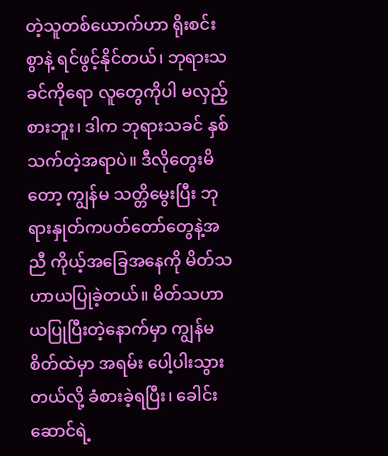တဲ့သူတစ်ယောက်ဟာ ရိုးစင်းစွာနဲ့ ရင်ဖွင့်နိုင်တယ်၊ ဘုရားသခင်ကိုရော လူတွေကိုပါ မလှည့်စားဘူး၊ ဒါက ဘုရားသခင် နှစ်သက်တဲ့အရာပဲ။ ဒီလိုတွေးမိတော့ ကျွန်မ သတ္တိမွေးပြီး ဘုရားနှုတ်ကပတ်တော်တွေနဲ့အညီ ကိုယ့်အခြေအနေကို မိတ်သဟာယပြုခဲ့တယ်။ မိတ်သဟာယပြုပြီးတဲ့နောက်မှာ ကျွန်မ စိတ်ထဲမှာ အရမ်း ပေါ့ပါးသွားတယ်လို့ ခံစားခဲ့ရပြီး၊ ခေါင်းဆောင်ရဲ့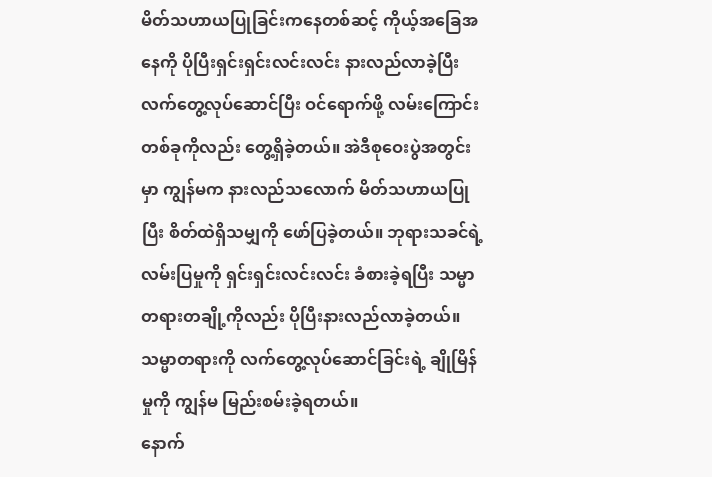မိတ်သဟာယပြုခြင်းကနေတစ်ဆင့် ကိုယ့်အခြေအနေကို ပိုပြီးရှင်းရှင်းလင်းလင်း နားလည်လာခဲ့ပြီး လက်တွေ့လုပ်ဆောင်ပြီး ဝင်ရောက်ဖို့ လမ်းကြောင်းတစ်ခုကိုလည်း တွေ့ရှိခဲ့တယ်။ အဲဒီစုဝေးပွဲအတွင်းမှာ ကျွန်မက နားလည်သလောက် မိတ်သဟာယပြုပြီး စိတ်ထဲရှိသမျှကို ဖော်ပြခဲ့တယ်။ ဘုရားသခင်ရဲ့ လမ်းပြမှုကို ရှင်းရှင်းလင်းလင်း ခံစားခဲ့ရပြီး သမ္မာတရားတချို့ကိုလည်း ပိုပြီးနားလည်လာခဲ့တယ်။ သမ္မာတရားကို လက်တွေ့လုပ်ဆောင်ခြင်းရဲ့ ချိုမြိန်မှုကို ကျွန်မ မြည်းစမ်းခဲ့ရတယ်။
နောက်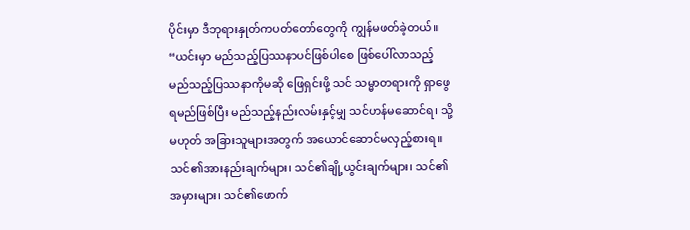ပိုင်းမှာ ဒီဘုရားနှုတ်ကပတ်တော်တွေကို ကျွန်မဖတ်ခဲ့တယ်။ “ယင်းမှာ မည်သည့်ပြဿနာပင်ဖြစ်ပါစေ ဖြစ်ပေါ်လာသည့် မည်သည့်ပြဿနာကိုမဆို ဖြေရှင်းဖို့ သင် သမ္မာတရားကို ရှာဖွေရမည်ဖြစ်ပြီး မည်သည့်နည်းလမ်းနှင့်မျှ သင်ဟန်မဆောင်ရ၊ သို့မဟုတ် အခြားသူများအတွက် အယောင်ဆောင်မလှည့်စားရ။ သင်၏အားနည်းချက်များ၊ သင်၏ချို့ယွင်းချက်များ၊ သင်၏အမှားများ၊ သင်၏ဖောက်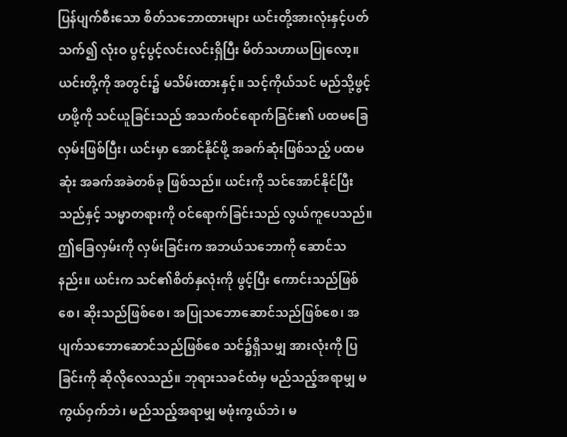ပြန်ပျက်စီးသော စိတ်သဘောထားများ ယင်းတို့အားလုံးနှင့်ပတ်သက်၍ လုံးဝ ပွင့်ပွင့်လင်းလင်းရှိပြီး မိတ်သဟာယပြုလော့။ ယင်းတို့ကို အတွင်း၌ မသိမ်းထားနှင့်။ သင့်ကိုယ်သင် မည်သို့ဖွင့်ဟဖို့ကို သင်ယူခြင်းသည် အသက်ဝင်ရောက်ခြင်း၏ ပထမခြေလှမ်းဖြစ်ပြီး၊ ယင်းမှာ အောင်နိုင်ဖို့ အခက်ဆုံးဖြစ်သည့် ပထမဆုံး အခက်အခဲတစ်ခု ဖြစ်သည်။ ယင်းကို သင်အောင်နိုင်ပြီးသည်နှင့် သမ္မာတရားကို ဝင်ရောက်ခြင်းသည် လွယ်ကူပေသည်။ ဤခြေလှမ်းကို လှမ်းခြင်းက အဘယ်သဘောကို ဆောင်သနည်း။ ယင်းက သင်၏စိတ်နှလုံးကို ဖွင့်ပြီး ကောင်းသည်ဖြစ်စေ၊ ဆိုးသည်ဖြစ်စေ၊ အပြုသဘောဆောင်သည်ဖြစ်စေ၊ အပျက်သဘောဆောင်သည်ဖြစ်စေ သင်၌ရှိသမျှ အားလုံးကို ပြခြင်းကို ဆိုလိုလေသည်။ ဘုရားသခင်ထံမှ မည်သည့်အရာမျှ မကွယ်ဝှက်ဘဲ၊ မည်သည့်အရာမျှ မဖုံးကွယ်ဘဲ၊ မ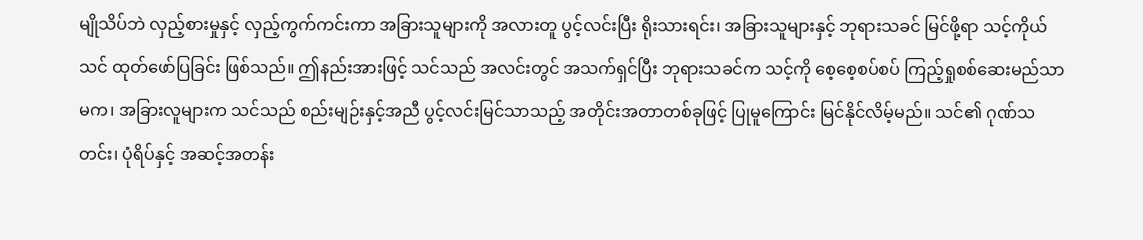မျိုသိပ်ဘဲ လှည့်စားမှုနှင့် လှည့်ကွက်ကင်းကာ အခြားသူများကို အလားတူ ပွင့်လင်းပြီး ရိုးသားရင်း၊ အခြားသူများနှင့် ဘုရားသခင် မြင်ဖို့ရာ သင့်ကိုယ်သင် ထုတ်ဖော်ပြခြင်း ဖြစ်သည်။ ဤနည်းအားဖြင့် သင်သည် အလင်းတွင် အသက်ရှင်ပြီး ဘုရားသခင်က သင့်ကို စေ့စေ့စပ်စပ် ကြည့်ရှုစစ်ဆေးမည်သာမက၊ အခြားလူများက သင်သည် စည်းမျဉ်းနှင့်အညီ ပွင့်လင်းမြင်သာသည့် အတိုင်းအတာတစ်ခုဖြင့် ပြုမူကြောင်း မြင်နိုင်လိမ့်မည်။ သင်၏ ဂုဏ်သတင်း၊ ပုံရိပ်နှင့် အဆင့်အတန်း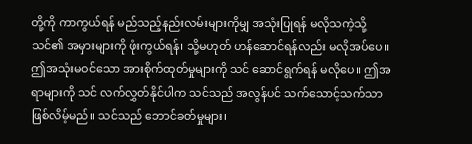တို့ကို ကာကွယ်ရန် မည်သည့်နည်းလမ်းများကိုမျှ အသုံးပြုရန် မလိုသကဲ့သို့ သင်၏ အမှားများကို ဖုံးကွယ်ရန်၊ သို့မဟုတ် ဟန်ဆောင်ရန်လည်း မလိုအပ်ပေ။ ဤအသုံးမဝင်သော အားစိုက်ထုတ်မှုများကို သင် ဆောင်ရွက်ရန် မလိုပေ။ ဤအရာများကို သင် လက်လွှတ်နိုင်ပါက သင်သည် အလွန်ပင် သက်သောင့်သက်သာ ဖြစ်လိမ့်မည်။ သင်သည် ဘောင်ခတ်မှုများ၊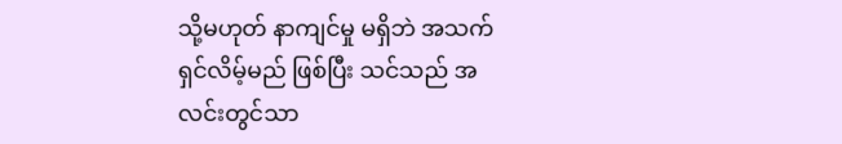သို့မဟုတ် နာကျင်မှု မရှိဘဲ အသက်ရှင်လိမ့်မည် ဖြစ်ပြီး သင်သည် အလင်းတွင်သာ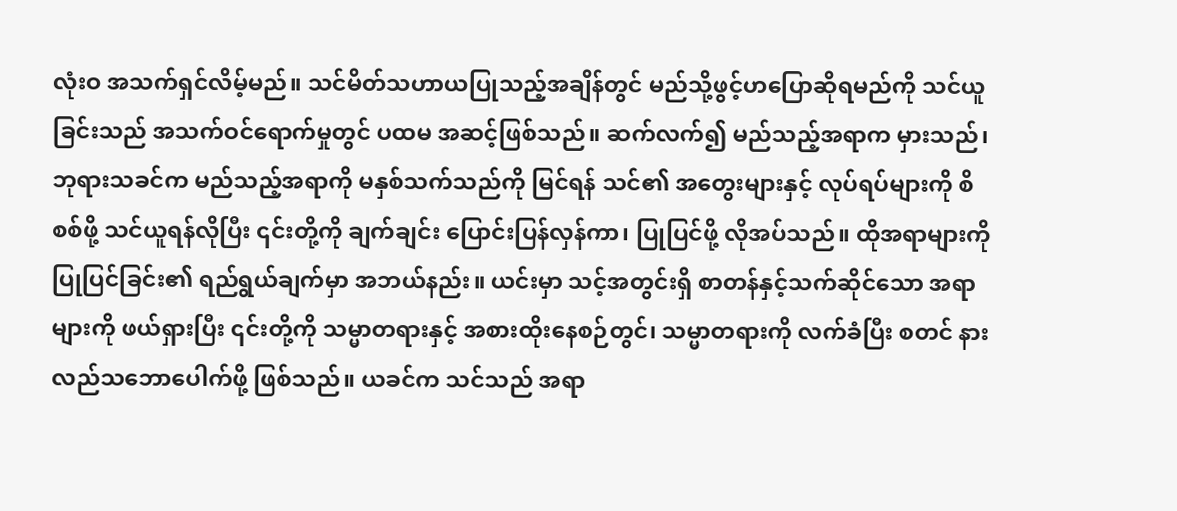လုံးဝ အသက်ရှင်လိမ့်မည်။ သင်မိတ်သဟာယပြုသည့်အချိန်တွင် မည်သို့ဖွင့်ဟပြောဆိုရမည်ကို သင်ယူခြင်းသည် အသက်ဝင်ရောက်မှုတွင် ပထမ အဆင့်ဖြစ်သည်။ ဆက်လက်၍ မည်သည့်အရာက မှားသည်၊ ဘုရားသခင်က မည်သည့်အရာကို မနှစ်သက်သည်ကို မြင်ရန် သင်၏ အတွေးများနှင့် လုပ်ရပ်များကို စိစစ်ဖို့ သင်ယူရန်လိုပြီး ၎င်းတို့ကို ချက်ချင်း ပြောင်းပြန်လှန်ကာ၊ ပြုပြင်ဖို့ လိုအပ်သည်။ ထိုအရာများကို ပြုပြင်ခြင်း၏ ရည်ရွယ်ချက်မှာ အဘယ်နည်း။ ယင်းမှာ သင့်အတွင်းရှိ စာတန်နှင့်သက်ဆိုင်သော အရာများကို ဖယ်ရှားပြီး ၎င်းတို့ကို သမ္မာတရားနှင့် အစားထိုးနေစဉ်တွင်၊ သမ္မာတရားကို လက်ခံပြီး စတင် နားလည်သဘောပေါက်ဖို့ ဖြစ်သည်။ ယခင်က သင်သည် အရာ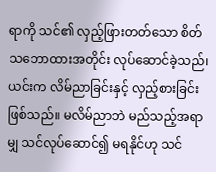ရာကို သင်၏ လှည့်ဖြားတတ်သော စိတ်သဘောထားအတိုင်း လုပ်ဆောင်ခဲ့သည်၊ ယင်းက လိမ်ညာခြင်းနှင့် လှည့်စားခြင်း ဖြစ်သည်။ မလိမ်ညာဘဲ မည်သည့်အရာမျှ သင်လုပ်ဆောင်၍ မရနိုင်ဟု သင်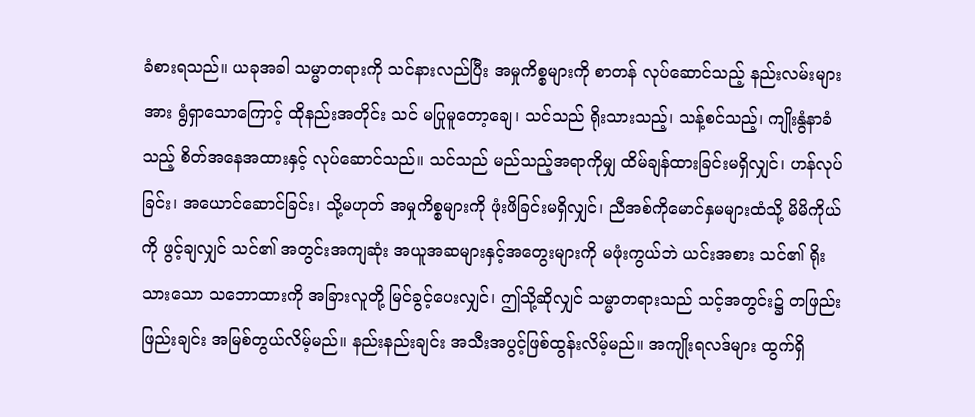ခံစားရသည်။ ယခုအခါ သမ္မာတရားကို သင်နားလည်ပြီး အမှုကိစ္စများကို စာတန် လုပ်ဆောင်သည့် နည်းလမ်းများအား ရွံရှာသောကြောင့် ထိုနည်းအတိုင်း သင် မပြုမူတော့ချေ၊ သင်သည် ရိုးသားသည့်၊ သန့်စင်သည့်၊ ကျိုးနွံနာခံသည့် စိတ်အနေအထားနှင့် လုပ်ဆောင်သည်။ သင်သည် မည်သည့်အရာကိုမျှ ထိမ်ချန်ထားခြင်းမရှိလျှင်၊ ဟန်လုပ်ခြင်း၊ အယောင်ဆောင်ခြင်း၊ သို့မဟုတ် အမှုကိစ္စများကို ဖုံးဖိခြင်းမရှိလျှင်၊ ညီအစ်ကိုမောင်နှမများထံသို့ မိမိကိုယ်ကို ဖွင့်ချလျှင် သင်၏ အတွင်းအကျဆုံး အယူအဆများနှင့်အတွေးများကို မဖုံးကွယ်ဘဲ ယင်းအစား သင်၏ ရိုးသားသော သဘောထားကို အခြားလူတို့ မြင်ခွင့်ပေးလျှင်၊ ဤသို့ဆိုလျှင် သမ္မာတရားသည် သင့်အတွင်း၌ တဖြည်းဖြည်းချင်း အမြစ်တွယ်လိမ့်မည်။ နည်းနည်းချင်း အသီးအပွင့်ဖြစ်ထွန်းလိမ့်မည်။ အကျိုးရလဒ်များ ထွက်ရှိ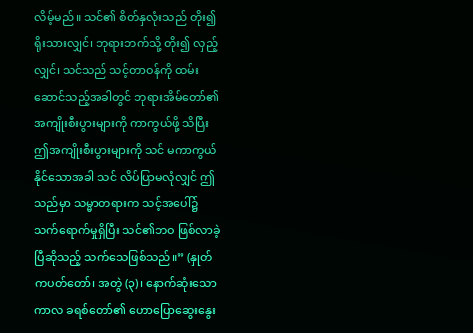လိမ့်မည်။ သင်၏ စိတ်နှလုံးသည် တိုး၍ ရိုးသားလျှင်၊ ဘုရားဘက်သို့ တိုး၍ လှည့်လျှင်၊ သင်သည် သင့်တာဝန်ကို ထမ်းဆောင်သည့်အခါတွင် ဘုရားအိမ်တော်၏ အကျိုးစီးပွားများကို ကာကွယ်ဖို့ သိပြီး ဤအကျိုးစီးပွားများကို သင် မကာကွယ်နိုင်သောအခါ သင် လိပ်ပြာမလုံလျှင် ဤသည်မှာ သမ္မာတရားက သင့်အပေါ်၌ သက်ရောက်မှုရှိပြီး သင်၏ဘဝ ဖြစ်လာခဲ့ပြီဆိုသည့် သက်သေဖြစ်သည်။” (နှုတ်ကပတ်တော်၊ အတွဲ (၃)၊ နောက်ဆုံးသော ကာလ ခရစ်တော်၏ ဟောပြောဆွေးနွေး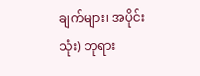ချက်များ၊ အပိုင်း သုံး) ဘုရား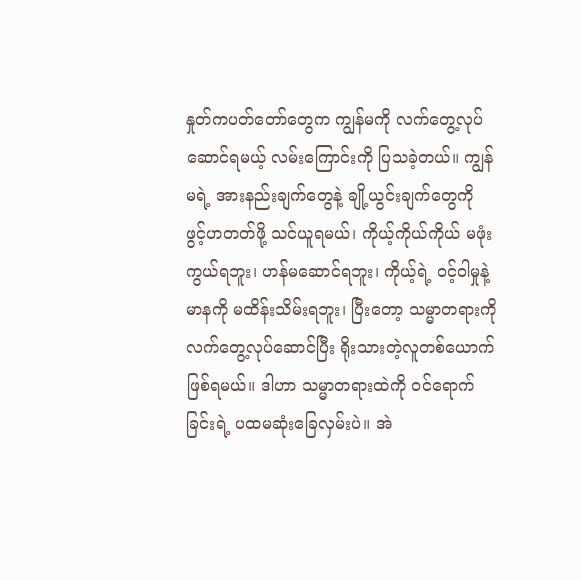နှုတ်ကပတ်တော်တွေက ကျွန်မကို လက်တွေ့လုပ်ဆောင်ရမယ့် လမ်းကြောင်းကို ပြသခဲ့တယ်။ ကျွန်မရဲ့ အားနည်းချက်တွေနဲ့ ချို့ယွင်းချက်တွေကို ဖွင့်ဟတတ်ဖို့ သင်ယူရမယ်၊ ကိုယ့်ကိုယ်ကိုယ် မဖုံးကွယ်ရဘူး၊ ဟန်မဆောင်ရဘူး၊ ကိုယ့်ရဲ့ ဝင့်ဝါမှုနဲ့ မာနကို မထိန်းသိမ်းရဘူး၊ ပြီးတော့ သမ္မာတရားကို လက်တွေ့လုပ်ဆောင်ပြီး ရိုးသားတဲ့လူတစ်ယောက် ဖြစ်ရမယ်။ ဒါဟာ သမ္မာတရားထဲကို ဝင်ရောက်ခြင်းရဲ့ ပထမဆုံးခြေလှမ်းပဲ။ အဲ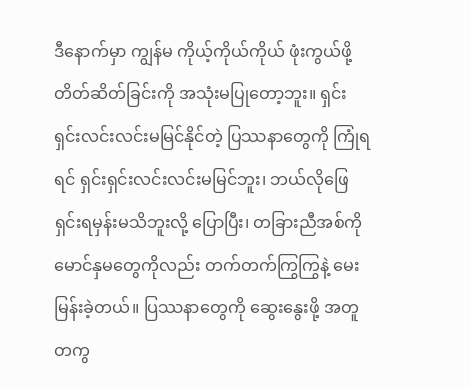ဒီနောက်မှာ ကျွန်မ ကိုယ့်ကိုယ်ကိုယ် ဖုံးကွယ်ဖို့ တိတ်ဆိတ်ခြင်းကို အသုံးမပြုတော့ဘူး။ ရှင်းရှင်းလင်းလင်းမမြင်နိုင်တဲ့ ပြဿနာတွေကို ကြုံရရင် ရှင်းရှင်းလင်းလင်းမမြင်ဘူး၊ ဘယ်လိုဖြေရှင်းရမှန်းမသိဘူးလို့ ပြောပြီး၊ တခြားညီအစ်ကိုမောင်နှမတွေကိုလည်း တက်တက်ကြွကြွနဲ့ မေးမြန်းခဲ့တယ်။ ပြဿနာတွေကို ဆွေးနွေးဖို့ အတူတကွ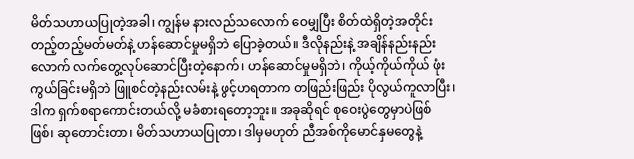မိတ်သဟာယပြုတဲ့အခါ၊ ကျွန်မ နားလည်သလောက် ဝေမျှပြီး စိတ်ထဲရှိတဲ့အတိုင်း တည့်တည့်မတ်မတ်နဲ့ ဟန်ဆောင်မှုမရှိဘဲ ပြောခဲ့တယ်။ ဒီလိုနည်းနဲ့ အချိန်နည်းနည်းလောက် လက်တွေ့လုပ်ဆောင်ပြီးတဲ့နောက်၊ ဟန်ဆောင်မှုမရှိဘဲ၊ ကိုယ့်ကိုယ်ကိုယ် ဖုံးကွယ်ခြင်းမရှိဘဲ ဖြူစင်တဲ့နည်းလမ်းနဲ့ ဖွင့်ဟရတာက တဖြည်းဖြည်း ပိုလွယ်ကူလာပြီး၊ ဒါက ရှက်စရာကောင်းတယ်လို့ မခံစားရတော့ဘူး။ အခုဆိုရင် စုဝေးပွဲတွေမှာပဲဖြစ်ဖြစ်၊ ဆုတောင်းတာ၊ မိတ်သဟာယပြုတာ၊ ဒါမှမဟုတ် ညီအစ်ကိုမောင်နှမတွေနဲ့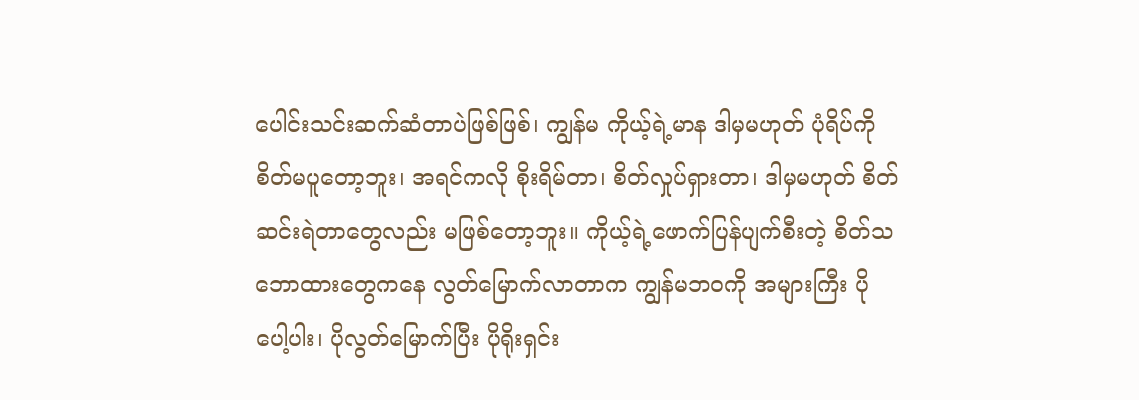ပေါင်းသင်းဆက်ဆံတာပဲဖြစ်ဖြစ်၊ ကျွန်မ ကိုယ့်ရဲ့မာန ဒါမှမဟုတ် ပုံရိပ်ကို စိတ်မပူတော့ဘူး၊ အရင်ကလို စိုးရိမ်တာ၊ စိတ်လှုပ်ရှားတာ၊ ဒါမှမဟုတ် စိတ်ဆင်းရဲတာတွေလည်း မဖြစ်တော့ဘူး။ ကိုယ့်ရဲ့ဖောက်ပြန်ပျက်စီးတဲ့ စိတ်သဘောထားတွေကနေ လွတ်မြောက်လာတာက ကျွန်မဘဝကို အများကြီး ပိုပေါ့ပါး၊ ပိုလွတ်မြောက်ပြီး ပိုရိုးရှင်း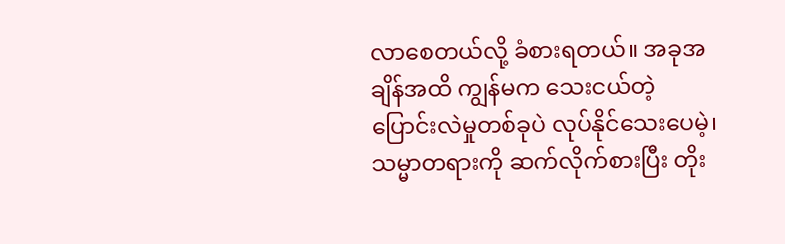လာစေတယ်လို့ ခံစားရတယ်။ အခုအချိန်အထိ ကျွန်မက သေးငယ်တဲ့ ပြောင်းလဲမှုတစ်ခုပဲ လုပ်နိုင်သေးပေမဲ့၊ သမ္မာတရားကို ဆက်လိုက်စားပြီး တိုး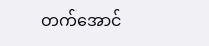တက်အောင်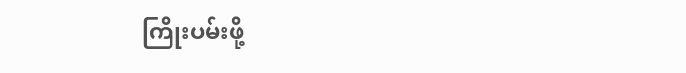ကြိုးပမ်းဖို့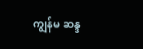ကျွန်မ ဆန္ဒ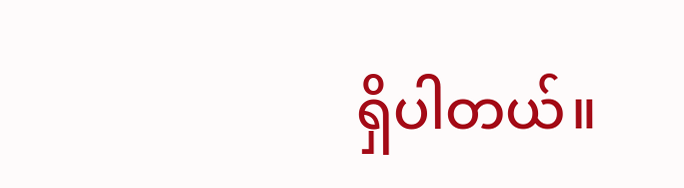ရှိပါတယ်။